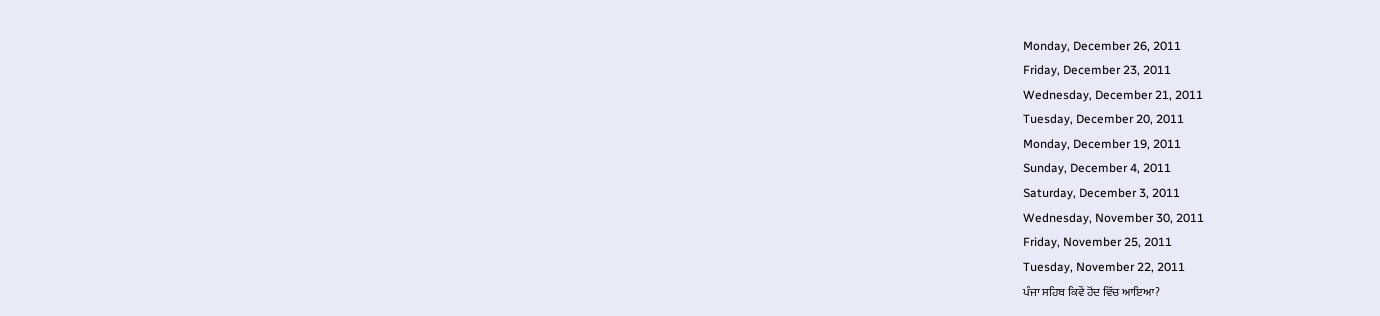Monday, December 26, 2011
Friday, December 23, 2011
Wednesday, December 21, 2011
Tuesday, December 20, 2011
Monday, December 19, 2011
Sunday, December 4, 2011
Saturday, December 3, 2011
Wednesday, November 30, 2011
Friday, November 25, 2011
Tuesday, November 22, 2011
ਪੰਜਾ ਸਹਿਬ ਕਿਵੇਂ ਹੋਂਦ ਵਿੱਚ ਆਇਆ?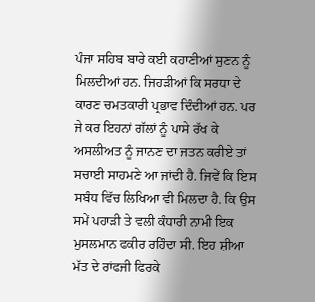ਪੰਜਾ ਸਹਿਬ ਬਾਰੇ ਕਈ ਕਹਾਣੀਆਂ ਸੁਣਨ ਨੂੰ ਮਿਲਦੀਆਂ ਹਨ. ਜਿਹੜੀਆਂ ਕਿ ਸਰਧਾ ਦੇ ਕਾਰਣ ਚਮਤਕਾਰੀ ਪ੍ਰਭਾਵ ਦਿੰਦੀਆਂ ਹਨ. ਪਰ ਜੇ ਕਰ ਇਹਨਾਂ ਗੱਲਾਂ ਨੂੰ ਪਾਸੇ ਰੱਖ ਕੇ ਅਸਲੀਅਤ ਨੂੰ ਜਾਨਣ ਦਾ ਜਤਨ ਕਰੀਏ ਤਾਂ ਸਚਾਈ ਸਾਹਮਣੇ ਆ ਜਾਂਦੀ ਹੈ. ਜਿਵੇਂ ਕਿ ਇਸ ਸਬੰਧ ਵਿੱਚ ਲਿਖਿਆ ਵੀ ਮਿਲਦਾ ਹੈ. ਕਿ ਉਸ ਸਮੇਂ ਪਹਾੜੀ ਤੇ ਵਲੀ ਕੰਧਾਰੀ ਨਾਮੀ ਇਕ ਮੁਸਲਮਾਨ ਫਕੀਰ ਰਹਿੰਦਾ ਸੀ. ਇਹ ਸ਼ੀਆ ਮੱਤ ਦੇ ਰਾਂਫਜੀ ਫਿਰਕੇ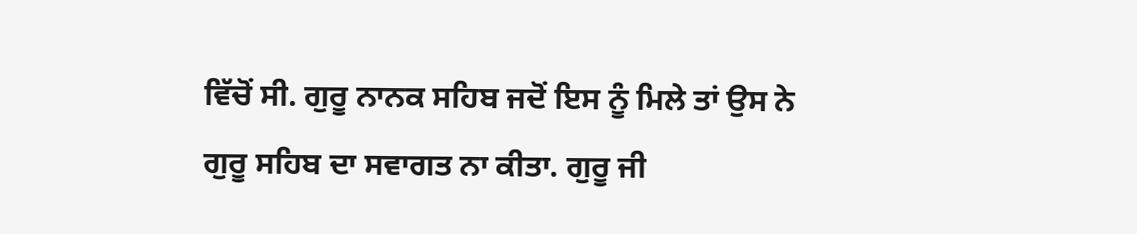ਵਿੱਚੋਂ ਸੀ. ਗੁਰੂ ਨਾਨਕ ਸਹਿਬ ਜਦੋਂ ਇਸ ਨੂੰ ਮਿਲੇ ਤਾਂ ਉਸ ਨੇ ਗੁਰੂ ਸਹਿਬ ਦਾ ਸਵਾਗਤ ਨਾ ਕੀਤਾ. ਗੁਰੂ ਜੀ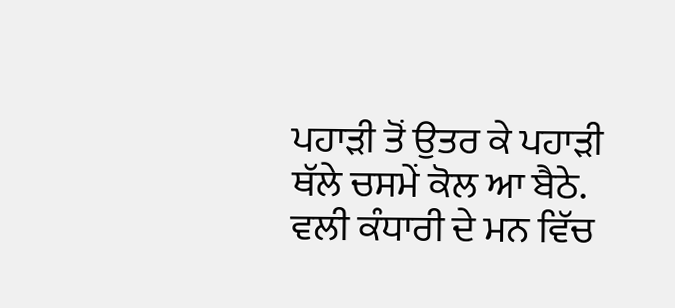ਪਹਾੜੀ ਤੋਂ ਉਤਰ ਕੇ ਪਹਾੜੀ ਥੱਲੇ ਚਸਮੇਂ ਕੋਲ ਆ ਬੈਠੇ. ਵਲੀ ਕੰਧਾਰੀ ਦੇ ਮਨ ਵਿੱਚ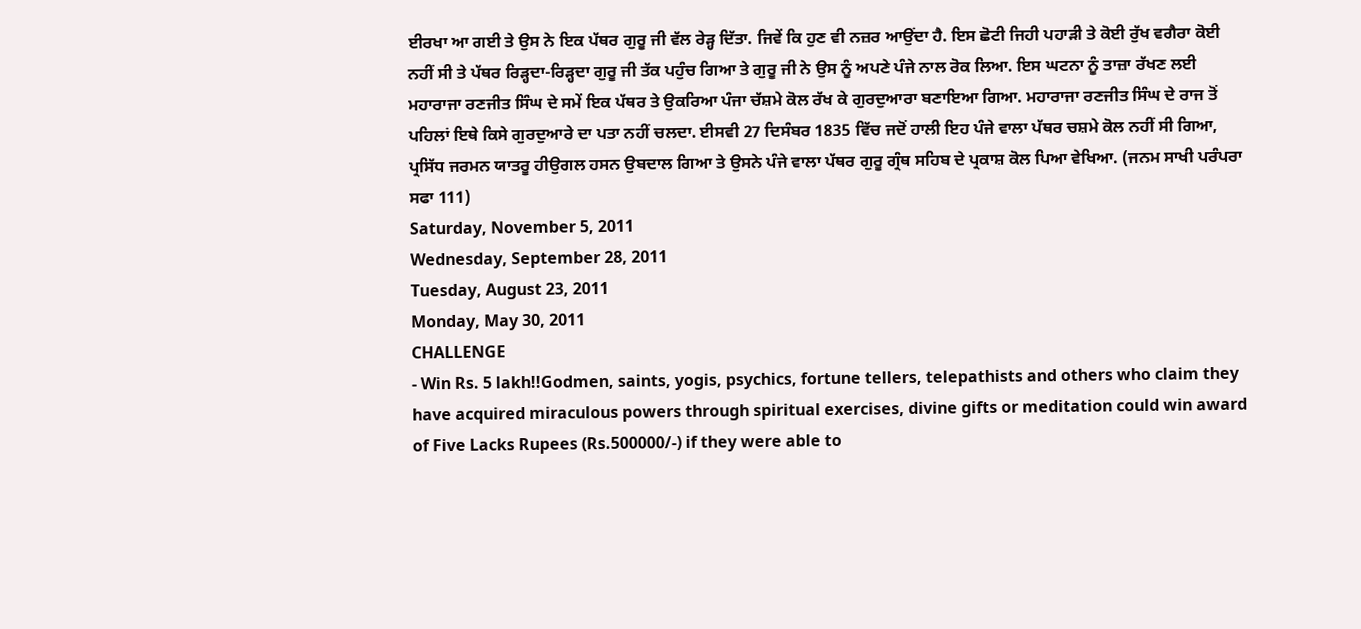ਈਰਖਾ ਆ ਗਈ ਤੇ ਉਸ ਨੇ ਇਕ ਪੱਥਰ ਗੁਰੂ ਜੀ ਵੱਲ ਰੇੜ੍ਹ ਦਿੱਤਾ. ਜਿਵੇਂ ਕਿ ਹੁਣ ਵੀ ਨਜ਼ਰ ਆਉਂਦਾ ਹੈ. ਇਸ ਛੋਟੀ ਜਿਹੀ ਪਹਾੜੀ ਤੇ ਕੋਈ ਰੁੱਖ ਵਗੈਰਾ ਕੋਈ ਨਹੀਂ ਸੀ ਤੇ ਪੱਥਰ ਰਿੜ੍ਹਦਾ-ਰਿੜ੍ਹਦਾ ਗੁਰੂ ਜੀ ਤੱਕ ਪਹੁੰਚ ਗਿਆ ਤੇ ਗੁਰੂ ਜੀ ਨੇ ਉਸ ਨੂੰ ਅਪਣੇ ਪੰਜੇ ਨਾਲ ਰੋਕ ਲਿਆ. ਇਸ ਘਟਨਾ ਨੂੰ ਤਾਜ਼ਾ ਰੱਖਣ ਲਈ ਮਹਾਰਾਜਾ ਰਣਜੀਤ ਸਿੰਘ ਦੇ ਸਮੇਂ ਇਕ ਪੱਥਰ ਤੇ ਉਕਰਿਆ ਪੰਜਾ ਚੱਸ਼ਮੇ ਕੋਲ ਰੱਖ ਕੇ ਗੁਰਦੁਆਰਾ ਬਣਾਇਆ ਗਿਆ. ਮਹਾਰਾਜਾ ਰਣਜੀਤ ਸਿੰਘ ਦੇ ਰਾਜ ਤੋਂ ਪਹਿਲਾਂ ਇਥੇ ਕਿਸੇ ਗੁਰਦੁਆਰੇ ਦਾ ਪਤਾ ਨਹੀਂ ਚਲਦਾ. ਈਸਵੀ 27 ਦਿਸੰਬਰ 1835 ਵਿੱਚ ਜਦੋਂ ਹਾਲੀ ਇਹ ਪੰਜੇ ਵਾਲਾ ਪੱਥਰ ਚਸ਼ਮੇ ਕੋਲ ਨਹੀਂ ਸੀ ਗਿਆ, ਪ੍ਰਸਿੱਧ ਜਰਮਨ ਯਾਤਰੂ ਹੀਉਗਲ ਹਸਨ ਉਬਦਾਲ ਗਿਆ ਤੇ ਉਸਨੇ ਪੰਜੇ ਵਾਲਾ ਪੱਥਰ ਗੁਰੂ ਗ੍ਰੰਥ ਸਹਿਬ ਦੇ ਪ੍ਰਕਾਸ਼ ਕੋਲ ਪਿਆ ਵੇਖਿਆ. (ਜਨਮ ਸਾਖੀ ਪਰੰਪਰਾ ਸਫਾ 111)
Saturday, November 5, 2011
Wednesday, September 28, 2011
Tuesday, August 23, 2011
Monday, May 30, 2011
CHALLENGE
- Win Rs. 5 lakh!!Godmen, saints, yogis, psychics, fortune tellers, telepathists and others who claim they have acquired miraculous powers through spiritual exercises, divine gifts or meditation could win award of Five Lacks Rupees (Rs.500000/-) if they were able to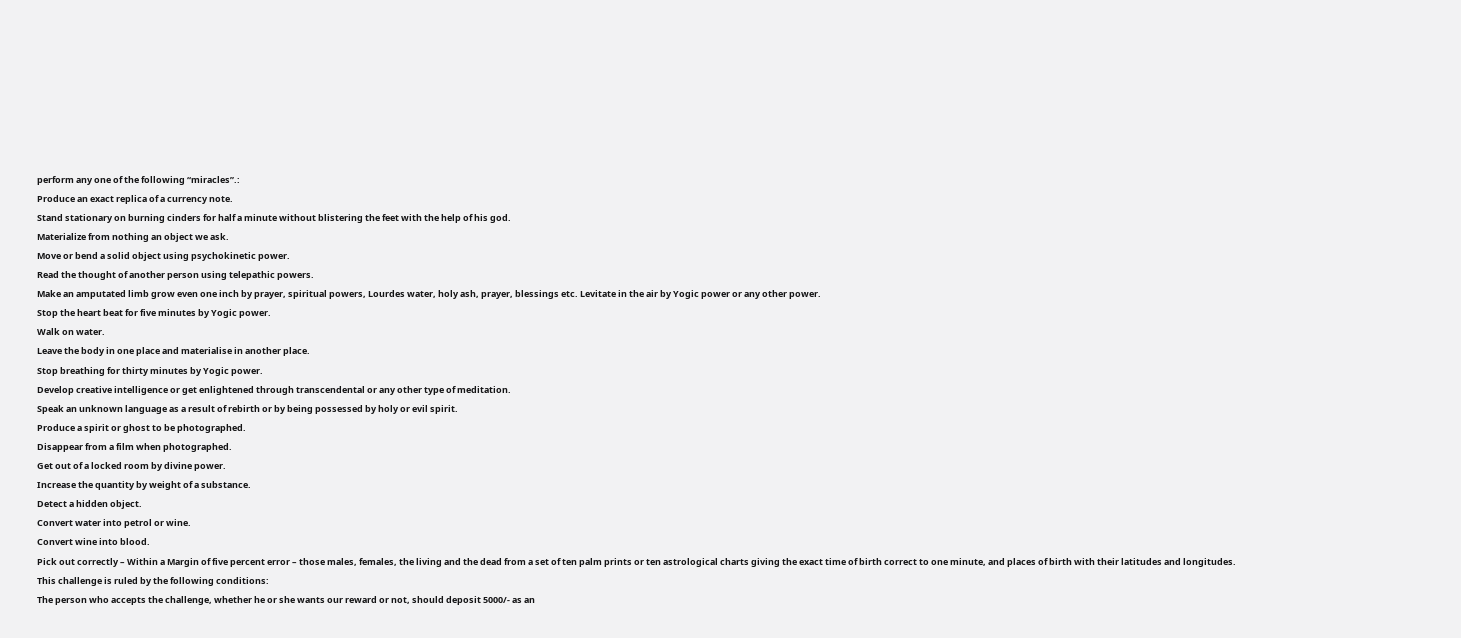perform any one of the following “miracles”.:
Produce an exact replica of a currency note.
Stand stationary on burning cinders for half a minute without blistering the feet with the help of his god.
Materialize from nothing an object we ask.
Move or bend a solid object using psychokinetic power.
Read the thought of another person using telepathic powers.
Make an amputated limb grow even one inch by prayer, spiritual powers, Lourdes water, holy ash, prayer, blessings etc. Levitate in the air by Yogic power or any other power.
Stop the heart beat for five minutes by Yogic power.
Walk on water.
Leave the body in one place and materialise in another place.
Stop breathing for thirty minutes by Yogic power.
Develop creative intelligence or get enlightened through transcendental or any other type of meditation.
Speak an unknown language as a result of rebirth or by being possessed by holy or evil spirit.
Produce a spirit or ghost to be photographed.
Disappear from a film when photographed.
Get out of a locked room by divine power.
Increase the quantity by weight of a substance.
Detect a hidden object.
Convert water into petrol or wine.
Convert wine into blood.
Pick out correctly – Within a Margin of five percent error – those males, females, the living and the dead from a set of ten palm prints or ten astrological charts giving the exact time of birth correct to one minute, and places of birth with their latitudes and longitudes.
This challenge is ruled by the following conditions:
The person who accepts the challenge, whether he or she wants our reward or not, should deposit 5000/- as an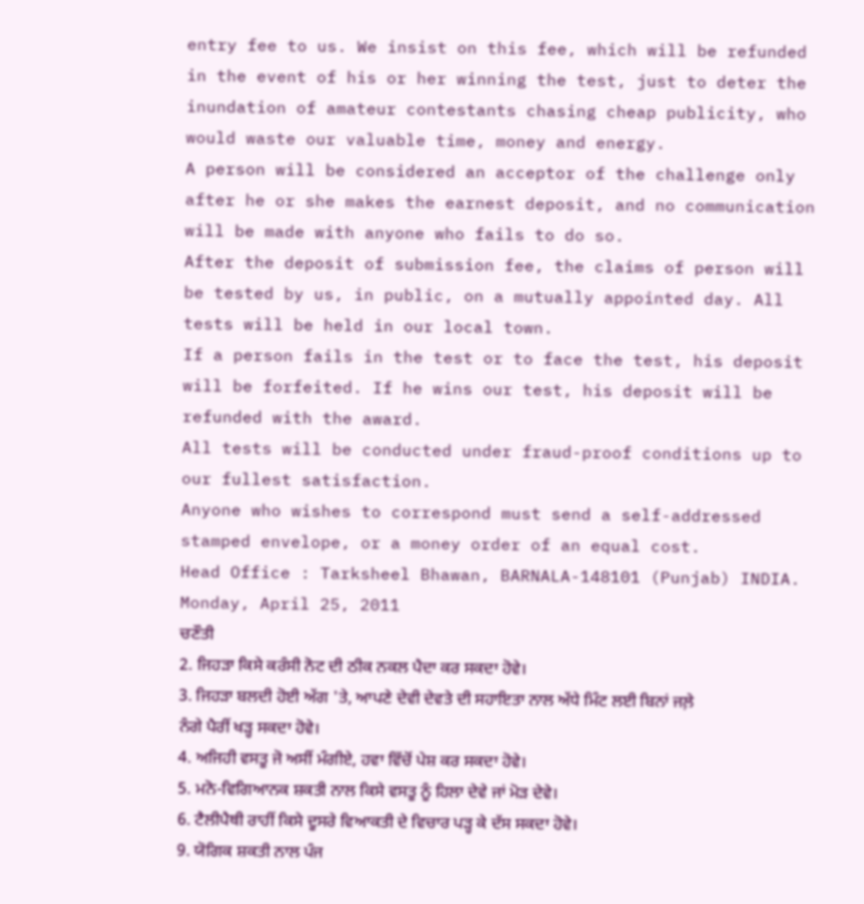entry fee to us. We insist on this fee, which will be refunded in the event of his or her winning the test, just to deter the inundation of amateur contestants chasing cheap publicity, who would waste our valuable time, money and energy.
A person will be considered an acceptor of the challenge only after he or she makes the earnest deposit, and no communication will be made with anyone who fails to do so.
After the deposit of submission fee, the claims of person will be tested by us, in public, on a mutually appointed day. All tests will be held in our local town.
If a person fails in the test or to face the test, his deposit will be forfeited. If he wins our test, his deposit will be refunded with the award.
All tests will be conducted under fraud-proof conditions up to our fullest satisfaction.
Anyone who wishes to correspond must send a self-addressed stamped envelope, or a money order of an equal cost.
Head Office : Tarksheel Bhawan, BARNALA-148101 (Punjab) INDIA.
Monday, April 25, 2011
ਚਣੌਤੀ
2. ਜਿਹੜਾ ਕਿਸੇ ਕਰੰਸੀ ਨੋਟ ਦੀ ਠੀਕ ਨਕਲ ਪੈਦਾ ਕਰ ਸਕਦਾ ਹੋਵੇ।
3. ਜਿਹੜਾ ਬਲਦੀ ਹੋਈ ਅੱਗ 'ਤੇ, ਆਪਣੇ ਦੇਵੀ ਦੇਵਤੇ ਦੀ ਸਹਾਇਤਾ ਨਾਲ ਅੱਧੇ ਮਿੰਟ ਲਈ ਬਿਨਾਂ ਜਲ਼ੇ ਨੰਗੇ ਪੈਰੀਂ ਖੜ੍ਹ ਸਕਦਾ ਹੋਵੇ।
4. ਅਜਿਹੀ ਵਸਤੂ ਜੋ ਅਸੀਂ ਮੰਗੀਏ, ਹਵਾ ਵਿੱਚੋਂ ਪੇਸ਼ ਕਰ ਸਕਦਾ ਹੋਵੇ।
5. ਮਨੋ-ਵਿਗਿਆਨਕ ਸ਼ਕਤੀ ਨਾਲ ਕਿਸੇ ਵਸਤੂ ਨੂੰ ਹਿਲਾ ਦੇਵੇ ਜਾਂ ਮੋੜ ਦੇਵੇ।
6. ਟੈਲੀਪੈਥੀ ਰਾਹੀਂ ਕਿਸੇ ਦੂਸਰੇ ਵਿਆਕਤੀ ਦੇ ਵਿਚਾਰ ਪੜ੍ਹ ਕੇ ਦੱਸ ਸਕਦਾ ਹੋਵੇ।
9. ਯੋਗਿਕ ਸ਼ਕਤੀ ਨਾਲ ਪੰਜ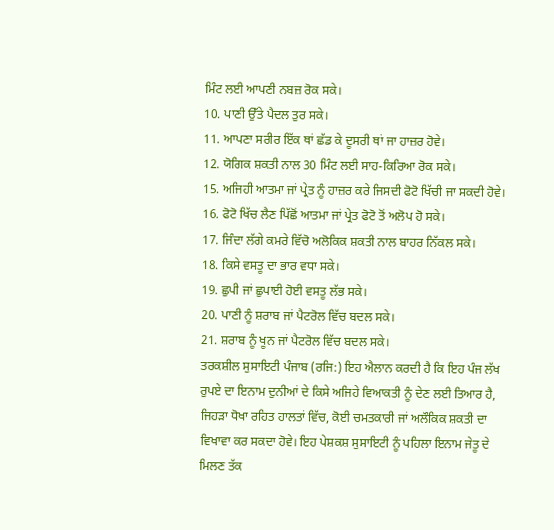ਮਿੰਟ ਲਈ ਆਪਣੀ ਨਬਜ਼ ਰੋਕ ਸਕੇ।
10. ਪਾਣੀ ਉੱਤੇ ਪੈਦਲ ਤੁਰ ਸਕੇ।
11. ਆਪਣਾ ਸਰੀਰ ਇੱਕ ਥਾਂ ਛੱਡ ਕੇ ਦੂਸਰੀ ਥਾਂ ਜਾ ਹਾਜ਼ਰ ਹੋਵੇ।
12. ਯੋਗਿਕ ਸ਼ਕਤੀ ਨਾਲ 30 ਮਿੰਟ ਲਈ ਸਾਹ-ਕਿਰਿਆ ਰੋਕ ਸਕੇ।
15. ਅਜਿਹੀ ਆਤਮਾ ਜਾਂ ਪ੍ਰੇਤ ਨੂੰ ਹਾਜ਼ਰ ਕਰੇ ਜਿਸਦੀ ਫੋਟੋ ਖਿੱਚੀ ਜਾ ਸਕਦੀ ਹੋਵੇ।
16. ਫੋਟੋ ਖਿੱਚ ਲੈਣ ਪਿੱਛੋਂ ਆਤਮਾ ਜਾਂ ਪ੍ਰੇਤ ਫੋਟੋ ਤੋਂ ਅਲੋਪ ਹੋ ਸਕੇ।
17. ਜਿੰਦਾ ਲੱਗੇ ਕਮਰੇ ਵਿੱਚੋ ਅਲੋਕਿਕ ਸ਼ਕਤੀ ਨਾਲ ਬਾਹਰ ਨਿੱਕਲ ਸਕੇ।
18. ਕਿਸੇ ਵਸਤੂ ਦਾ ਭਾਰ ਵਧਾ ਸਕੇ।
19. ਛੁਪੀ ਜਾਂ ਛੁਪਾਈ ਹੋਈ ਵਸਤੂ ਲੱਭ ਸਕੇ।
20. ਪਾਣੀ ਨੂੰ ਸ਼ਰਾਬ ਜਾਂ ਪੈਟਰੋਲ ਵਿੱਚ ਬਦਲ ਸਕੇ।
21. ਸ਼ਰਾਬ ਨੂੰ ਖੂਨ ਜਾਂ ਪੈਟਰੋਲ ਵਿੱਚ ਬਦਲ ਸਕੇ।
ਤਰਕਸ਼ੀਲ ਸੁਸਾਇਟੀ ਪੰਜਾਬ (ਰਜਿ:) ਇਹ ਐਲਾਨ ਕਰਦੀ ਹੈ ਕਿ ਇਹ ਪੰਜ ਲੱਖ ਰੁਪਏ ਦਾ ਇਨਾਮ ਦੁਨੀਆਂ ਦੇ ਕਿਸੇ ਅਜਿਹੇ ਵਿਆਕਤੀ ਨੂੰ ਦੇਣ ਲਈ ਤਿਆਰ ਹੈ, ਜਿਹੜਾ ਧੋਖਾ ਰਹਿਤ ਹਾਲਤਾਂ ਵਿੱਚ, ਕੋਈ ਚਮਤਕਾਰੀ ਜਾਂ ਅਲੌਕਿਕ ਸ਼ਕਤੀ ਦਾ ਵਿਖਾਵਾ ਕਰ ਸਕਦਾ ਹੋਵੇ। ਇਹ ਪੇਸ਼ਕਸ਼ ਸੁਸਾਇਟੀ ਨੂੰ ਪਹਿਲਾ ਇਨਾਮ ਜੇਤੂ ਦੇ ਮਿਲਣ ਤੱਕ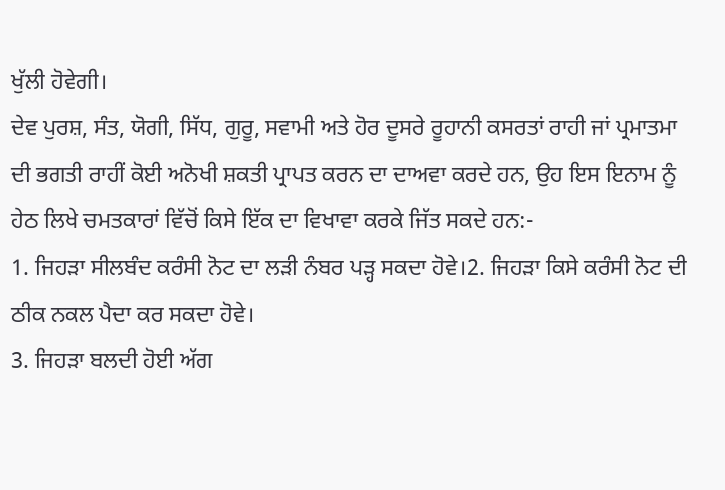ਖੁੱਲੀ ਹੋਵੇਗੀ।
ਦੇਵ ਪੁਰਸ਼, ਸੰਤ, ਯੋਗੀ, ਸਿੱਧ, ਗੁਰੂ, ਸਵਾਮੀ ਅਤੇ ਹੋਰ ਦੂਸਰੇ ਰੂਹਾਨੀ ਕਸਰਤਾਂ ਰਾਹੀ ਜਾਂ ਪ੍ਰਮਾਤਮਾ ਦੀ ਭਗਤੀ ਰਾਹੀਂ ਕੋਈ ਅਨੋਖੀ ਸ਼ਕਤੀ ਪ੍ਰਾਪਤ ਕਰਨ ਦਾ ਦਾਅਵਾ ਕਰਦੇ ਹਨ, ਉਹ ਇਸ ਇਨਾਮ ਨੂੰ ਹੇਠ ਲਿਖੇ ਚਮਤਕਾਰਾਂ ਵਿੱਚੋਂ ਕਿਸੇ ਇੱਕ ਦਾ ਵਿਖਾਵਾ ਕਰਕੇ ਜਿੱਤ ਸਕਦੇ ਹਨ:-
1. ਜਿਹੜਾ ਸੀਲਬੰਦ ਕਰੰਸੀ ਨੋਟ ਦਾ ਲੜੀ ਨੰਬਰ ਪੜ੍ਹ ਸਕਦਾ ਹੋਵੇ।2. ਜਿਹੜਾ ਕਿਸੇ ਕਰੰਸੀ ਨੋਟ ਦੀ ਠੀਕ ਨਕਲ ਪੈਦਾ ਕਰ ਸਕਦਾ ਹੋਵੇ।
3. ਜਿਹੜਾ ਬਲਦੀ ਹੋਈ ਅੱਗ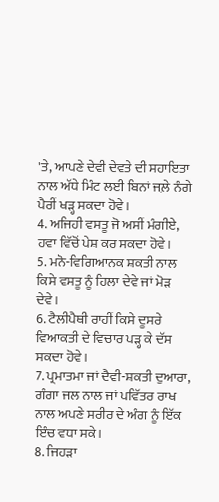'ਤੇ, ਆਪਣੇ ਦੇਵੀ ਦੇਵਤੇ ਦੀ ਸਹਾਇਤਾ ਨਾਲ ਅੱਧੇ ਮਿੰਟ ਲਈ ਬਿਨਾਂ ਜਲ਼ੇ ਨੰਗੇ ਪੈਰੀਂ ਖੜ੍ਹ ਸਕਦਾ ਹੋਵੇ।
4. ਅਜਿਹੀ ਵਸਤੂ ਜੋ ਅਸੀਂ ਮੰਗੀਏ, ਹਵਾ ਵਿੱਚੋਂ ਪੇਸ਼ ਕਰ ਸਕਦਾ ਹੋਵੇ।
5. ਮਨੋ-ਵਿਗਿਆਨਕ ਸ਼ਕਤੀ ਨਾਲ ਕਿਸੇ ਵਸਤੂ ਨੂੰ ਹਿਲਾ ਦੇਵੇ ਜਾਂ ਮੋੜ ਦੇਵੇ।
6. ਟੈਲੀਪੈਥੀ ਰਾਹੀਂ ਕਿਸੇ ਦੂਸਰੇ ਵਿਆਕਤੀ ਦੇ ਵਿਚਾਰ ਪੜ੍ਹ ਕੇ ਦੱਸ ਸਕਦਾ ਹੋਵੇ।
7. ਪ੍ਰਮਾਤਮਾ ਜਾਂ ਦੈਵੀ-ਸ਼ਕਤੀ ਦੁਆਰਾ, ਗੰਗਾ ਜਲ ਨਾਲ ਜਾਂ ਪਵਿੱਤਰ ਰਾਖ ਨਾਲ ਅਪਣੇ ਸਰੀਰ ਦੇ ਅੰਗ ਨੂੰ ਇੱਕ ਇੰਚ ਵਧਾ ਸਕੇ।
8. ਜਿਹੜਾ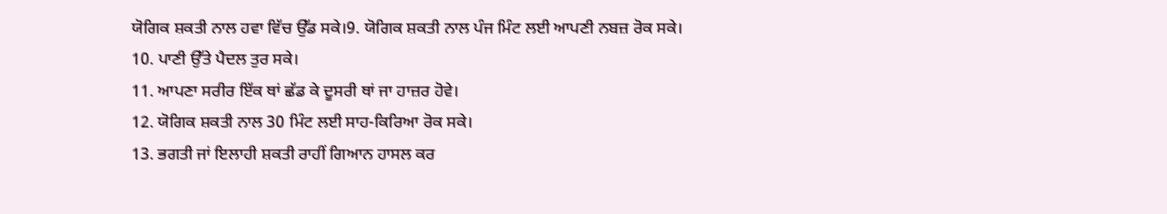ਯੋਗਿਕ ਸ਼ਕਤੀ ਨਾਲ ਹਵਾ ਵਿੱਚ ਉੱਡ ਸਕੇ।9. ਯੋਗਿਕ ਸ਼ਕਤੀ ਨਾਲ ਪੰਜ ਮਿੰਟ ਲਈ ਆਪਣੀ ਨਬਜ਼ ਰੋਕ ਸਕੇ।
10. ਪਾਣੀ ਉੱਤੇ ਪੈਦਲ ਤੁਰ ਸਕੇ।
11. ਆਪਣਾ ਸਰੀਰ ਇੱਕ ਥਾਂ ਛੱਡ ਕੇ ਦੂਸਰੀ ਥਾਂ ਜਾ ਹਾਜ਼ਰ ਹੋਵੇ।
12. ਯੋਗਿਕ ਸ਼ਕਤੀ ਨਾਲ 30 ਮਿੰਟ ਲਈ ਸਾਹ-ਕਿਰਿਆ ਰੋਕ ਸਕੇ।
13. ਭਗਤੀ ਜਾਂ ਇਲਾਹੀ ਸ਼ਕਤੀ ਰਾਹੀਂ ਗਿਆਨ ਹਾਸਲ ਕਰ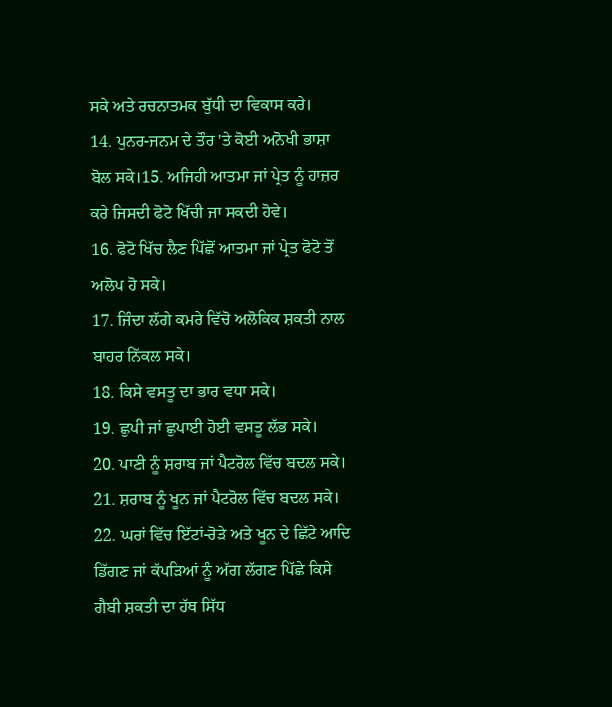ਸਕੇ ਅਤੇ ਰਚਨਾਤਮਕ ਬੁੱਧੀ ਦਾ ਵਿਕਾਸ ਕਰੇ।
14. ਪੁਨਰ-ਜਨਮ ਦੇ ਤੌਰ 'ਤੇ ਕੋਈ ਅਨੋਖੀ ਭਾਸ਼ਾ ਬੋਲ ਸਕੇ।15. ਅਜਿਹੀ ਆਤਮਾ ਜਾਂ ਪ੍ਰੇਤ ਨੂੰ ਹਾਜ਼ਰ ਕਰੇ ਜਿਸਦੀ ਫੋਟੋ ਖਿੱਚੀ ਜਾ ਸਕਦੀ ਹੋਵੇ।
16. ਫੋਟੋ ਖਿੱਚ ਲੈਣ ਪਿੱਛੋਂ ਆਤਮਾ ਜਾਂ ਪ੍ਰੇਤ ਫੋਟੋ ਤੋਂ ਅਲੋਪ ਹੋ ਸਕੇ।
17. ਜਿੰਦਾ ਲੱਗੇ ਕਮਰੇ ਵਿੱਚੋ ਅਲੋਕਿਕ ਸ਼ਕਤੀ ਨਾਲ ਬਾਹਰ ਨਿੱਕਲ ਸਕੇ।
18. ਕਿਸੇ ਵਸਤੂ ਦਾ ਭਾਰ ਵਧਾ ਸਕੇ।
19. ਛੁਪੀ ਜਾਂ ਛੁਪਾਈ ਹੋਈ ਵਸਤੂ ਲੱਭ ਸਕੇ।
20. ਪਾਣੀ ਨੂੰ ਸ਼ਰਾਬ ਜਾਂ ਪੈਟਰੋਲ ਵਿੱਚ ਬਦਲ ਸਕੇ।
21. ਸ਼ਰਾਬ ਨੂੰ ਖੂਨ ਜਾਂ ਪੈਟਰੋਲ ਵਿੱਚ ਬਦਲ ਸਕੇ।
22. ਘਰਾਂ ਵਿੱਚ ਇੱਟਾਂ-ਰੋੜੇ ਅਤੇ ਖੂਨ ਦੇ ਛਿੱਟੇ ਆਦਿ ਡਿੱਗਣ ਜਾਂ ਕੱਪੜਿਆਂ ਨੂੰ ਅੱਗ ਲੱਗਣ ਪਿੱਛੇ ਕਿਸੇ ਗੈਬੀ ਸ਼ਕਤੀ ਦਾ ਹੱਥ ਸਿੱਧ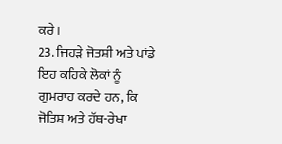ਕਰੇ।
23. ਜਿਹੜੇ ਜੋਤਸ਼ੀ ਅਤੇ ਪਾਂਡੇ ਇਹ ਕਹਿਕੇ ਲੋਕਾਂ ਨੂੰ ਗੁਮਰਾਹ ਕਰਦੇ ਹਨ, ਕਿ ਜੋਤਿਸ਼ ਅਤੇ ਹੱਥ-ਰੇਖਾ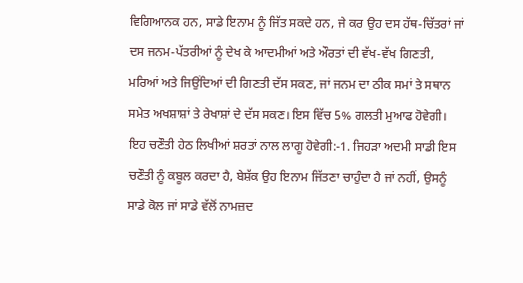ਵਿਗਿਆਨਕ ਹਨ, ਸਾਡੇ ਇਨਾਮ ਨੂੰ ਜਿੱਤ ਸਕਦੇ ਹਨ, ਜੇ ਕਰ ਉਹ ਦਸ ਹੱਥ-ਚਿੱਤਰਾਂ ਜਾਂ ਦਸ ਜਨਮ-ਪੱਤਰੀਆਂ ਨੂੰ ਦੇਖ ਕੇ ਆਦਮੀਆਂ ਅਤੇ ਔਰਤਾਂ ਦੀ ਵੱਖ-ਵੱਖ ਗਿਣਤੀ, ਮਰਿਆਂ ਅਤੇ ਜਿਉਂਦਿਆਂ ਦੀ ਗਿਣਤੀ ਦੱਸ ਸਕਣ, ਜਾਂ ਜਨਮ ਦਾ ਠੀਕ ਸਮਾਂ ਤੇ ਸਥਾਨ ਸਮੇਤ ਅਖਸ਼ਾਸ਼ਾਂ ਤੇ ਰੇਖਾਸ਼ਾਂ ਦੇ ਦੱਸ ਸਕਣ। ਇਸ ਵਿੱਚ 5% ਗਲਤੀ ਮੁਆਫ ਹੋਵੇਗੀ।
ਇਹ ਚਣੌਤੀ ਹੇਠ ਲਿਖੀਆਂ ਸ਼ਰਤਾਂ ਨਾਲ ਲਾਗੂ ਹੋਵੇਗੀ:-1. ਜਿਹੜਾ ਅਦਮੀ ਸਾਡੀ ਇਸ ਚਣੌਤੀ ਨੂੰ ਕਬੂਲ ਕਰਦਾ ਹੈ, ਬੇਸ਼ੱਕ ਉਹ ਇਨਾਮ ਜਿੱਤਣਾ ਚਾਹੁੰਦਾ ਹੈ ਜਾਂ ਨਹੀਂ, ਉਸਨੂੰ ਸਾਡੇ ਕੋਲ ਜਾਂ ਸਾਡੇ ਵੱਲੋਂ ਨਾਮਜ਼ਦ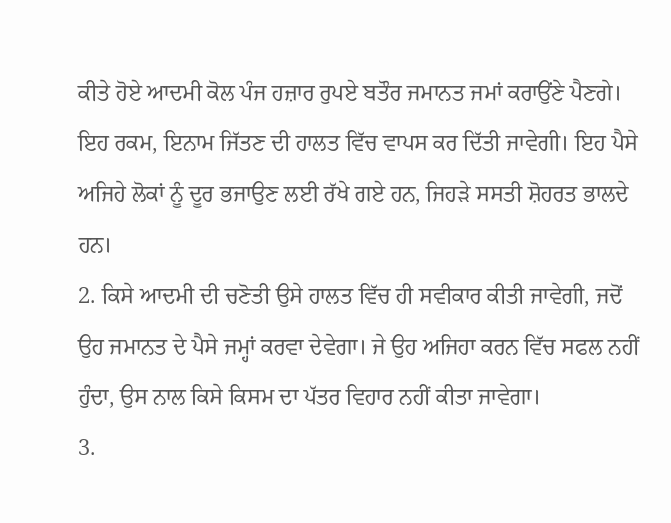ਕੀਤੇ ਹੋਏ ਆਦਮੀ ਕੋਲ ਪੰਜ ਹਜ਼ਾਰ ਰੁਪਏ ਬਤੌਰ ਜਮਾਨਤ ਜਮਾਂ ਕਰਾਉਂਣੇ ਪੈਣਗੇ। ਇਹ ਰਕਮ, ਇਨਾਮ ਜਿੱਤਣ ਦੀ ਹਾਲਤ ਵਿੱਚ ਵਾਪਸ ਕਰ ਦਿੱਤੀ ਜਾਵੇਗੀ। ਇਹ ਪੈਸੇ ਅਜਿਹੇ ਲੋਕਾਂ ਨੂੰ ਦੂਰ ਭਜਾਉਣ ਲਈ ਰੱਖੇ ਗਏ ਹਨ, ਜਿਹੜੇ ਸਸਤੀ ਸ਼ੋਹਰਤ ਭਾਲਦੇ ਹਨ।
2. ਕਿਸੇ ਆਦਮੀ ਦੀ ਚਣੋਤੀ ਉਸੇ ਹਾਲਤ ਵਿੱਚ ਹੀ ਸਵੀਕਾਰ ਕੀਤੀ ਜਾਵੇਗੀ, ਜਦੋਂ ਉਹ ਜਮਾਨਤ ਦੇ ਪੈਸੇ ਜਮ੍ਹਾਂ ਕਰਵਾ ਦੇਵੇਗਾ। ਜੇ ਉਹ ਅਜਿਹਾ ਕਰਨ ਵਿੱਚ ਸਫਲ ਨਹੀਂ ਹੁੰਦਾ, ਉਸ ਨਾਲ ਕਿਸੇ ਕਿਸਮ ਦਾ ਪੱਤਰ ਵਿਹਾਰ ਨਹੀਂ ਕੀਤਾ ਜਾਵੇਗਾ।
3.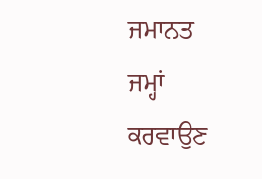ਜਮਾਨਤ ਜਮ੍ਹਾਂ ਕਰਵਾਉਣ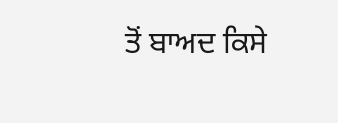ਤੋਂ ਬਾਅਦ ਕਿਸੇ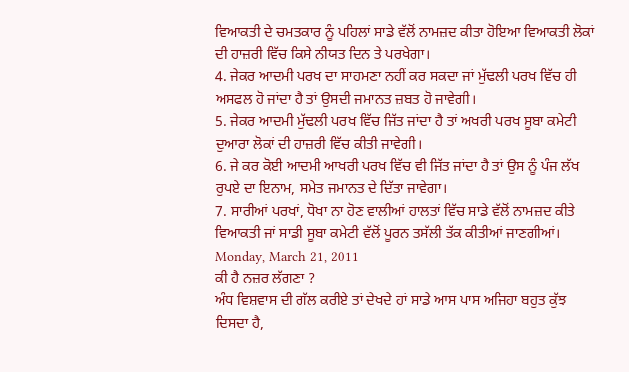ਵਿਆਕਤੀ ਦੇ ਚਮਤਕਾਰ ਨੂੰ ਪਹਿਲਾਂ ਸਾਡੇ ਵੱਲੋਂ ਨਾਮਜ਼ਦ ਕੀਤਾ ਹੋਇਆ ਵਿਆਕਤੀ ਲੋਕਾਂ ਦੀ ਹਾਜ਼ਰੀ ਵਿੱਚ ਕਿਸੇ ਨੀਯਤ ਦਿਨ ਤੇ ਪਰਖੇਗਾ।
4. ਜੇਕਰ ਆਦਮੀ ਪਰਖ ਦਾ ਸਾਹਮਣਾ ਨਹੀਂ ਕਰ ਸਕਦਾ ਜਾਂ ਮੁੱਢਲੀ ਪਰਖ ਵਿੱਚ ਹੀ ਅਸਫਲ ਹੋ ਜਾਂਦਾ ਹੈ ਤਾਂ ਉਸਦੀ ਜਮਾਨਤ ਜ਼ਬਤ ਹੋ ਜਾਵੇਗੀ।
5. ਜੇਕਰ ਆਦਮੀ ਮੁੱਢਲੀ ਪਰਖ ਵਿੱਚ ਜਿੱਤ ਜਾਂਦਾ ਹੈ ਤਾਂ ਅਖਰੀ ਪਰਖ ਸੂਬਾ ਕਮੇਟੀ ਦੁਆਰਾ ਲੋਕਾਂ ਦੀ ਹਾਜ਼ਰੀ ਵਿੱਚ ਕੀਤੀ ਜਾਵੇਗੀ।
6. ਜੇ ਕਰ ਕੋਈ ਆਦਮੀ ਆਖਰੀ ਪਰਖ ਵਿੱਚ ਵੀ ਜਿੱਤ ਜਾਂਦਾ ਹੈ ਤਾਂ ਉਸ ਨੂੰ ਪੰਜ ਲੱਖ ਰੁਪਏ ਦਾ ਇਨਾਮ, ਸਮੇਤ ਜਮਾਨਤ ਦੇ ਦਿੱਤਾ ਜਾਵੇਗਾ।
7. ਸਾਰੀਆਂ ਪਰਖਾਂ, ਧੋਖਾ ਨਾ ਹੋਣ ਵਾਲੀਆਂ ਹਾਲਤਾਂ ਵਿੱਚ ਸਾਡੇ ਵੱਲੋਂ ਨਾਮਜ਼ਦ ਕੀਤੇ ਵਿਆਕਤੀ ਜਾਂ ਸਾਡੀ ਸੂਬਾ ਕਮੇਟੀ ਵੱਲੋਂ ਪੂਰਨ ਤਸੱਲੀ ਤੱਕ ਕੀਤੀਆਂ ਜਾਣਗੀਆਂ।
Monday, March 21, 2011
ਕੀ ਹੈ ਨਜ਼ਰ ਲੱਗਣਾ ?
ਅੰਧ ਵਿਸ਼ਵਾਸ ਦੀ ਗੱਲ ਕਰੀਏ ਤਾਂ ਦੇਖਦੇ ਹਾਂ ਸਾਡੇ ਆਸ ਪਾਸ ਅਜਿਹਾ ਬਹੁਤ ਕੁੱਝ ਦਿਸਦਾ ਹੈ,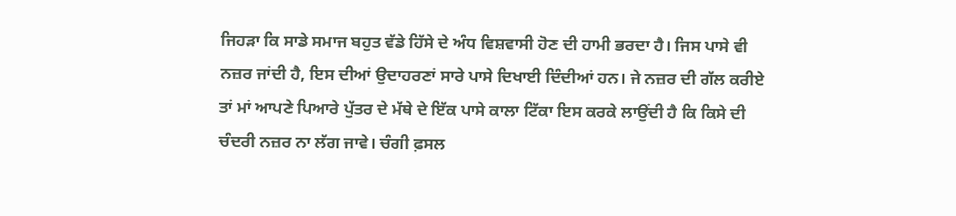ਜਿਹੜਾ ਕਿ ਸਾਡੇ ਸਮਾਜ ਬਹੁਤ ਵੱਡੇ ਹਿੱਸੇ ਦੇ ਅੰਧ ਵਿਸ਼ਵਾਸੀ ਹੋਣ ਦੀ ਹਾਮੀ ਭਰਦਾ ਹੈ। ਜਿਸ ਪਾਸੇ ਵੀ ਨਜ਼ਰ ਜਾਂਦੀ ਹੈ, ਇਸ ਦੀਆਂ ਉਦਾਹਰਣਾਂ ਸਾਰੇ ਪਾਸੇ ਦਿਖਾਈ ਦਿੰਦੀਆਂ ਹਨ। ਜੇ ਨਜ਼ਰ ਦੀ ਗੱਲ ਕਰੀਏ ਤਾਂ ਮਾਂ ਆਪਣੇ ਪਿਆਰੇ ਪੁੱਤਰ ਦੇ ਮੱਥੇ ਦੇ ਇੱਕ ਪਾਸੇ ਕਾਲਾ ਟਿੱਕਾ ਇਸ ਕਰਕੇ ਲਾਉਂਦੀ ਹੈ ਕਿ ਕਿਸੇ ਦੀ ਚੰਦਰੀ ਨਜ਼ਰ ਨਾ ਲੱਗ ਜਾਵੇ। ਚੰਗੀ ਫ਼ਸਲ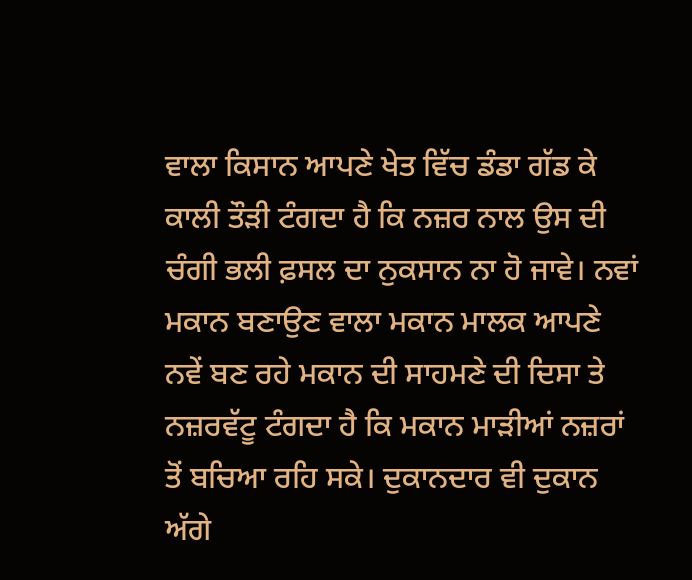ਵਾਲਾ ਕਿਸਾਨ ਆਪਣੇ ਖੇਤ ਵਿੱਚ ਡੰਡਾ ਗੱਡ ਕੇ ਕਾਲੀ ਤੌੜੀ ਟੰਗਦਾ ਹੈ ਕਿ ਨਜ਼ਰ ਨਾਲ ਉਸ ਦੀ ਚੰਗੀ ਭਲੀ ਫ਼ਸਲ ਦਾ ਨੁਕਸਾਨ ਨਾ ਹੋ ਜਾਵੇ। ਨਵਾਂ ਮਕਾਨ ਬਣਾਉਣ ਵਾਲਾ ਮਕਾਨ ਮਾਲਕ ਆਪਣੇ ਨਵੇਂ ਬਣ ਰਹੇ ਮਕਾਨ ਦੀ ਸਾਹਮਣੇ ਦੀ ਦਿਸਾ ਤੇ ਨਜ਼ਰਵੱਟੂ ਟੰਗਦਾ ਹੈ ਕਿ ਮਕਾਨ ਮਾੜੀਆਂ ਨਜ਼ਰਾਂ ਤੋਂ ਬਚਿਆ ਰਹਿ ਸਕੇ। ਦੁਕਾਨਦਾਰ ਵੀ ਦੁਕਾਨ ਅੱਗੇ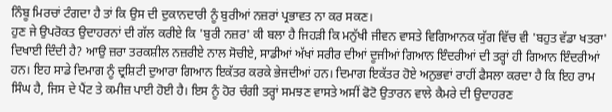ਨਿੰਬੂ ਮਿਰਚਾਂ ਟੰਗਦਾ ਹੈ ਤਾਂ ਕਿ ਉਸ ਦੀ ਦੁਕਾਨਦਾਰੀ ਨੂੰ ਬੁਰੀਆਂ ਨਜ਼ਰਾਂ ਪ੍ਰਭਾਵਤ ਨਾ ਕਰ ਸਕਣ।
ਹੁਣ ਜੇ ਉਪਰੋਕਤ ਉਦਾਹਰਨਾਂ ਦੀ ਗੱਲ ਕਰੀਏ ਕਿ 'ਬੁਰੀ ਨਜ਼ਰ' ਕੀ ਬਲਾ ਹੈ ਜਿਹੜੀ ਕਿ ਮਨੁੱਖੀ ਜੀਵਨ ਵਾਸਤੇ ਵਿਗਿਆਨਕ ਯੁੱਗ ਵਿੱਚ ਵੀ 'ਬਹੁਤ ਵੱਡਾ ਖਤਰਾ' ਦਿਖਾਈ ਦਿੰਦੀ ਹੈ? ਆਉ ਜ਼ਰਾ ਤਰਕਸ਼ੀਲ ਨਜ਼ਰੀਏ ਨਾਲ ਸੋਚੀਏ, ਸਾਡੀਆਂ ਅੱਖਾਂ ਸਰੀਰ ਦੀਆਂ ਦੂਜੀਆਂ ਗਿਆਨ ਇੰਦਰੀਆਂ ਦੀ ਤਰ੍ਹਾਂ ਹੀ ਗਿਆਨ ਇੰਦਰੀਆਂ ਹਨ। ਇਹ ਸਾਡੇ ਦਿਮਾਗ ਨੂੰ ਦ੍ਰਸ਼ਿਟੀ ਦੁਆਰਾ ਗਿਆਨ ਇਕੱਤਰ ਕਰਕੇ ਭੇਜਦੀਆਂ ਹਨ। ਦਿਮਾਗ ਇਕੱਤਰ ਹੋਏ ਅਨੁਭਵਾਂ ਰਾਹੀਂ ਫੈਸਲਾ ਕਰਦਾ ਹੈ ਕਿ ਇਹ ਰਾਮ ਸਿੰਘ ਹੈ, ਜਿਸ ਦੇ ਪੈਂਟ ਤੇ ਕਮੀਜ਼ ਪਾਈ ਹੋਈ ਹੈ। ਇਸ ਨੂੰ ਹੋਰ ਚੰਗੀ ਤਰ੍ਹਾਂ ਸਮਝਣ ਵਾਸਤੇ ਅਸੀਂ ਫੋਟੋ ਉਤਾਰਨ ਵਾਲੇ ਕੈਮਰੇ ਦੀ ਉਦਾਹਰਣ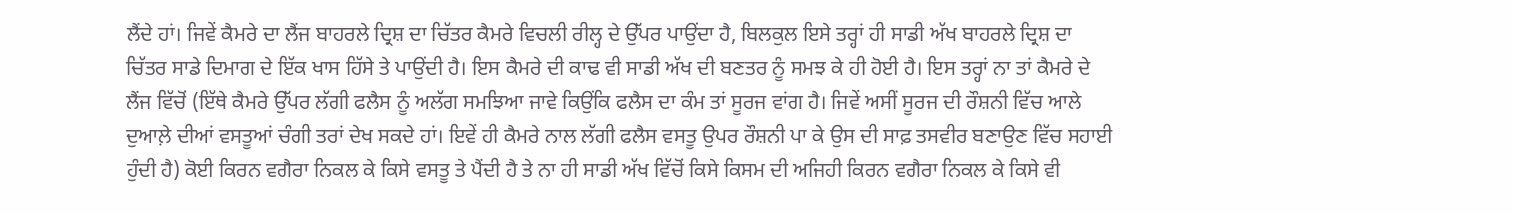ਲੈਂਦੇ ਹਾਂ। ਜਿਵੇਂ ਕੈਮਰੇ ਦਾ ਲੈਂਜ ਬਾਹਰਲੇ ਦ੍ਰਿਸ਼ ਦਾ ਚਿੱਤਰ ਕੈਮਰੇ ਵਿਚਲੀ ਰੀਲ੍ਹ ਦੇ ਉੱਪਰ ਪਾਉਂਦਾ ਹੈ, ਬਿਲਕੁਲ ਇਸੇ ਤਰ੍ਹਾਂ ਹੀ ਸਾਡੀ ਅੱਖ ਬਾਹਰਲੇ ਦ੍ਰਿਸ਼ ਦਾ ਚਿੱਤਰ ਸਾਡੇ ਦਿਮਾਗ ਦੇ ਇੱਕ ਖਾਸ ਹਿੱਸੇ ਤੇ ਪਾਉਂਦੀ ਹੈ। ਇਸ ਕੈਮਰੇ ਦੀ ਕਾਢ ਵੀ ਸਾਡੀ ਅੱਖ ਦੀ ਬਣਤਰ ਨੂੰ ਸਮਝ ਕੇ ਹੀ ਹੋਈ ਹੈ। ਇਸ ਤਰ੍ਹਾਂ ਨਾ ਤਾਂ ਕੈਮਰੇ ਦੇ ਲੈਂਜ ਵਿੱਚੋਂ (ਇੱਥੇ ਕੈਮਰੇ ਉੱਪਰ ਲੱਗੀ ਫਲੈਸ ਨੂੰ ਅਲੱਗ ਸਮਝਿਆ ਜਾਵੇ ਕਿਉਂਕਿ ਫਲੈਸ ਦਾ ਕੰਮ ਤਾਂ ਸੂਰਜ ਵਾਂਗ ਹੈ। ਜਿਵੇਂ ਅਸੀਂ ਸੂਰਜ ਦੀ ਰੌਸ਼ਨੀ ਵਿੱਚ ਆਲੇ ਦੁਆਲ਼ੇ ਦੀਆਂ ਵਸਤੂਆਂ ਚੰਗੀ ਤਰਾਂ ਦੇਖ ਸਕਦੇ ਹਾਂ। ਇਵੇਂ ਹੀ ਕੈਮਰੇ ਨਾਲ ਲੱਗੀ ਫਲੈਸ ਵਸਤੂ ਉਪਰ ਰੌਸ਼ਨੀ ਪਾ ਕੇ ਉਸ ਦੀ ਸਾਫ਼ ਤਸਵੀਰ ਬਣਾਉਣ ਵਿੱਚ ਸਹਾਈ ਹੁੰਦੀ ਹੈ) ਕੋਈ ਕਿਰਨ ਵਗੈਰਾ ਨਿਕਲ ਕੇ ਕਿਸੇ ਵਸਤੂ ਤੇ ਪੈਂਦੀ ਹੈ ਤੇ ਨਾ ਹੀ ਸਾਡੀ ਅੱਖ ਵਿੱਚੋਂ ਕਿਸੇ ਕਿਸਮ ਦੀ ਅਜਿਹੀ ਕਿਰਨ ਵਗੈਰਾ ਨਿਕਲ ਕੇ ਕਿਸੇ ਵੀ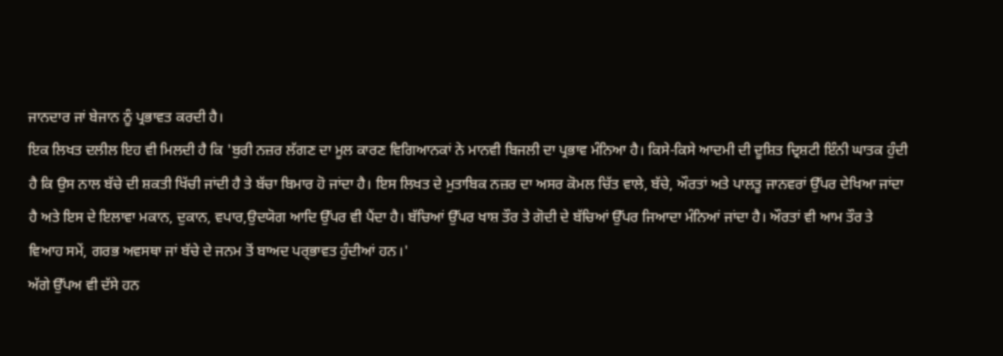ਜਾਨਦਾਰ ਜਾਂ ਬੇਜਾਨ ਨੂੰ ਪ੍ਰਭਾਵਤ ਕਰਦੀ ਹੈ।
ਇਕ ਲਿਖਤ ਦਲੀਲ ਇਹ ਵੀ ਮਿਲਦੀ ਹੈ ਕਿ 'ਬੁਰੀ ਨਜ਼ਰ ਲੱਗਣ ਦਾ ਮੂਲ ਕਾਰਣ ਵਿਗਿਆਨਕਾਂ ਨੇ ਮਾਨਵੀ ਬਿਜਲੀ ਦਾ ਪ੍ਰਭਾਵ ਮੰਨਿਆ ਹੈ। ਕਿਸੇ-ਕਿਸੇ ਆਦਮੀ ਦੀ ਦੂਸ਼ਿਤ ਦ੍ਰਿਸ਼ਟੀ ਇੰਨੀ ਘਾਤਕ ਹੁੰਦੀ ਹੈ ਕਿ ਉਸ ਨਾਲ ਬੱਚੇ ਦੀ ਸ਼ਕਤੀ ਖਿੱਚੀ ਜਾਂਦੀ ਹੈ ਤੇ ਬੱਚਾ ਬਿਮਾਰ ਹੋ ਜਾਂਦਾ ਹੈ। ਇਸ ਲਿਖਤ ਦੇ ਮੁਤਾਬਿਕ ਨਜ਼ਰ ਦਾ ਅਸਰ ਕੋਮਲ ਚਿੱਤ ਵਾਲੇ, ਬੱਚੇ, ਔਰਤਾਂ ਅਤੇ ਪਾਲਤੂ ਜਾਨਵਰਾਂ ਉੱਪਰ ਦੇਖਿਆ ਜਾਂਦਾ ਹੈ ਅਤੇ ਇਸ ਦੇ ਇਲਾਵਾ ਮਕਾਨ, ਦੁਕਾਨ, ਵਪਾਰ,ਉਦਯੋਗ ਆਦਿ ਉੱਪਰ ਵੀ ਪੈਂਦਾ ਹੈ। ਬੱਚਿਆਂ ਉੱਪਰ ਖਾਸ਼ ਤੌਰ ਤੇ ਗੋਦੀ ਦੇ ਬੱਚਿਆਂ ਉੱਪਰ ਜਿਆਦਾ ਮੰਨਿਆਂ ਜਾਂਦਾ ਹੈ। ਔਰਤਾਂ ਵੀ ਆਮ ਤੌਰ ਤੇ ਵਿਆਹ ਸਮੇਂ, ਗਰਭ ਅਵਸਥਾ ਜਾਂ ਬੱਚੇ ਦੇ ਜਨਮ ਤੋਂ ਬਾਅਦ ਪਰ੍ਭਾਵਤ ਹੁੰਦੀਆਂ ਹਨ।'
ਅੱਗੇ ਉੱਪਅ ਵੀ ਦੱਸੇ ਹਨ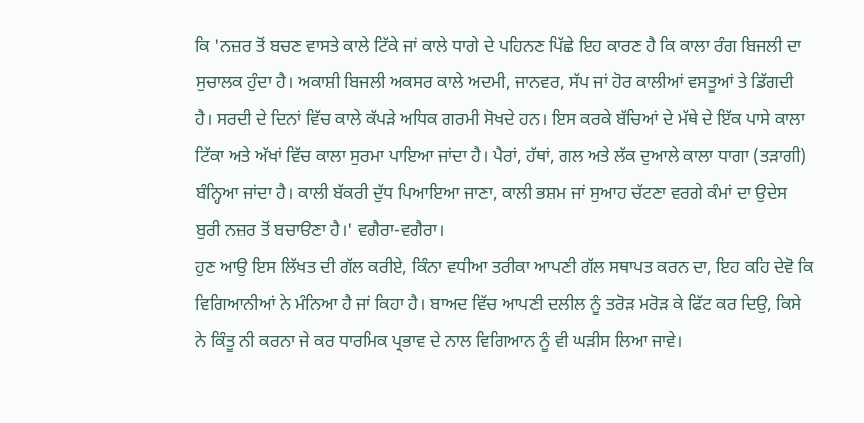ਕਿ 'ਨਜ਼ਰ ਤੋਂ ਬਚਣ ਵਾਸਤੇ ਕਾਲੇ ਟਿੱਕੇ ਜਾਂ ਕਾਲੇ ਧਾਗੇ ਦੇ ਪਹਿਨਣ ਪਿੱਛੇ ਇਹ ਕਾਰਣ ਹੈ ਕਿ ਕਾਲਾ ਰੰਗ ਬਿਜਲੀ ਦਾ ਸੁਚਾਲਕ ਹੁੰਦਾ ਹੈ। ਅਕਾਸ਼ੀ ਬਿਜਲੀ ਅਕਸਰ ਕਾਲੇ ਅਦਮੀ, ਜਾਨਵਰ, ਸੱਪ ਜਾਂ ਹੋਰ ਕਾਲੀਆਂ ਵਸਤੂਆਂ ਤੇ ਡਿੱਗਦੀ ਹੈ। ਸਰਦੀ ਦੇ ਦਿਨਾਂ ਵਿੱਚ ਕਾਲੇ ਕੱਪੜੇ ਅਧਿਕ ਗਰਮੀ ਸੋਖਦੇ ਹਨ। ਇਸ ਕਰਕੇ ਬੱਚਿਆਂ ਦੇ ਮੱਥੇ ਦੇ ਇੱਕ ਪਾਸੇ ਕਾਲਾ ਟਿੱਕਾ ਅਤੇ ਅੱਖਾਂ ਵਿੱਚ ਕਾਲਾ ਸੁਰਮਾ ਪਾਇਆ ਜਾਂਦਾ ਹੈ। ਪੈਰਾਂ, ਹੱਥਾਂ, ਗਲ ਅਤੇ ਲੱਕ ਦੁਆਲੇ ਕਾਲਾ ਧਾਗਾ (ਤੜਾਗੀ) ਬੰਨ੍ਹਿਆ ਜਾਂਦਾ ਹੈ। ਕਾਲੀ ਬੱਕਰੀ ਦੁੱਧ ਪਿਆਇਆ ਜਾਣਾ, ਕਾਲੀ ਭਸ਼ਮ ਜਾਂ ਸੁਆਹ ਚੱਟਣਾ ਵਰਗੇ ਕੰਮਾਂ ਦਾ ਉਦੇਸ ਬੁਰੀ ਨਜ਼ਰ ਤੋਂ ਬਚਾੳਣਾ ਹੈ।' ਵਗੈਰਾ-ਵਗੈਰਾ।
ਹੁਣ ਆਉ ਇਸ ਲਿੱਖਤ ਦੀ ਗੱਲ ਕਰੀਏ, ਕਿੰਨਾ ਵਧੀਆ ਤਰੀਕਾ ਆਪਣੀ ਗੱਲ ਸਥਾਪਤ ਕਰਨ ਦਾ, ਇਹ ਕਹਿ ਦੇਵੋ ਕਿ ਵਿਗਿਆਨੀਆਂ ਨੇ ਮੰਨਿਆ ਹੈ ਜਾਂ ਕਿਹਾ ਹੈ। ਬਾਅਦ ਵਿੱਚ ਆਪਣੀ ਦਲੀਲ ਨੂੰ ਤਰੋੜ ਮਰੋੜ ਕੇ ਫਿੱਟ ਕਰ ਦਿਉ, ਕਿਸੇ ਨੇ ਕਿੰਤੂ ਨੀ ਕਰਨਾ ਜੇ ਕਰ ਧਾਰਮਿਕ ਪ੍ਰਭਾਵ ਦੇ ਨਾਲ ਵਿਗਿਆਨ ਨੂੰ ਵੀ ਘੜੀਸ ਲਿਆ ਜਾਵੇ।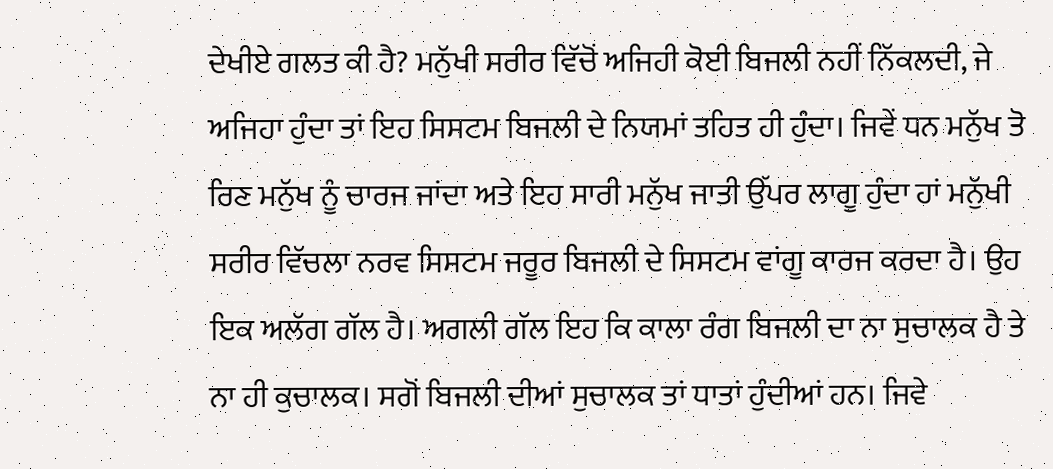ਦੇਖੀਏ ਗਲਤ ਕੀ ਹੈ? ਮਨੁੱਖੀ ਸਰੀਰ ਵਿੱਚੋਂ ਅਜਿਹੀ ਕੋਈ ਬਿਜਲੀ ਨਹੀਂ ਨਿੱਕਲਦੀ, ਜੇ ਅਜਿਹਾ ਹੁੰਦਾ ਤਾਂ ਇਹ ਸਿਸਟਮ ਬਿਜਲੀ ਦੇ ਨਿਯਮਾਂ ਤਹਿਤ ਹੀ ਹੁੰਦਾ। ਜਿਵੇਂ ਧਨ ਮਨੁੱਖ ਤੋ ਰਿਣ ਮਨੁੱਖ ਨੂੰ ਚਾਰਜ ਜਾਂਦਾ ਅਤੇ ਇਹ ਸਾਰੀ ਮਨੁੱਖ ਜਾਤੀ ਉੱਪਰ ਲਾਗੂ ਹੁੰਦਾ ਹਾਂ ਮਨੁੱਖੀ ਸਰੀਰ ਵਿੱਚਲਾ ਨਰਵ ਸਿਸਟਮ ਜਰੂਰ ਬਿਜਲੀ ਦੇ ਸਿਸਟਮ ਵਾਂਗੂ ਕਾਰਜ ਕਰਦਾ ਹੈ। ਉਹ ਇਕ ਅਲੱਗ ਗੱਲ ਹੈ। ਅਗਲੀ ਗੱਲ ਇਹ ਕਿ ਕਾਲਾ ਰੰਗ ਬਿਜਲੀ ਦਾ ਨਾ ਸੁਚਾਲਕ ਹੈ ਤੇ ਨਾ ਹੀ ਕੁਚਾਲਕ। ਸਗੋਂ ਬਿਜਲੀ ਦੀਆਂ ਸੁਚਾਲਕ ਤਾਂ ਧਾਤਾਂ ਹੁੰਦੀਆਂ ਹਨ। ਜਿਵੇ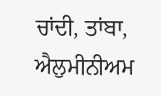ਚਾਂਦੀ, ਤਾਂਬਾ, ਐਲੁਮੀਨੀਅਮ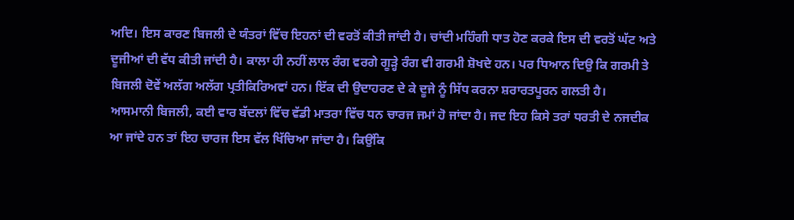ਅਦਿ। ਇਸ ਕਾਰਣ ਬਿਜਲੀ ਦੇ ਯੰਤਰਾਂ ਵਿੱਚ ਇਹਨਾਂ ਦੀ ਵਰਤੋਂ ਕੀਤੀ ਜਾਂਦੀ ਹੈ। ਚਾਂਦੀ ਮਹਿੰਗੀ ਧਾਤ ਹੋਣ ਕਰਕੇ ਇਸ ਦੀ ਵਰਤੋਂ ਘੱਟ ਅਤੇ ਦੂਜੀਆਂ ਦੀ ਵੱਧ ਕੀਤੀ ਜਾਂਦੀ ਹੈ। ਕਾਲਾ ਹੀ ਨਹੀਂ ਲਾਲ ਰੰਗ ਵਰਗੇ ਗੂੜ੍ਹੇ ਰੰਗ ਵੀ ਗਰਮੀ ਸ਼ੋਖਦੇ ਹਨ। ਪਰ ਧਿਆਨ ਦਿਉ ਕਿ ਗਰਮੀ ਤੇ ਬਿਜਲੀ ਦੋਵੇਂ ਅਲੱਗ ਅਲੱਗ ਪ੍ਰਤੀਕਿਰਿਅਵਾਂ ਹਨ। ਇੱਕ ਦੀ ਉਦਾਹਰਣ ਦੇ ਕੇ ਦੂਜੇ ਨੂੰ ਸਿੱਧ ਕਰਨਾ ਸ਼ਰਾਰਤਪੂਰਨ ਗਲਤੀ ਹੈ।
ਆਸਮਾਨੀ ਬਿਜਲੀ, ਕਈ ਵਾਰ ਬੱਦਲਾਂ ਵਿੱਚ ਵੱਡੀ ਮਾਤਰਾ ਵਿੱਚ ਧਨ ਚਾਰਜ ਜਮਾਂ ਹੋ ਜਾਂਦਾ ਹੈ। ਜਦ ਇਹ ਕਿਸੇ ਤਰਾਂ ਧਰਤੀ ਦੇ ਨਜਦੀਕ ਆ ਜਾਂਦੇ ਹਨ ਤਾਂ ਇਹ ਚਾਰਜ ਇਸ ਵੱਲ ਖਿੱਚਿਆ ਜਾਂਦਾ ਹੈ। ਕਿਉਂਕਿ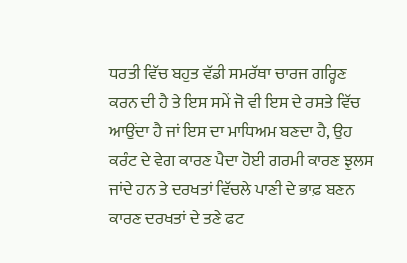ਧਰਤੀ ਵਿੱਚ ਬਹੁਤ ਵੱਡੀ ਸਮਰੱਥਾ ਚਾਰਜ ਗਰ੍ਹਿਣ ਕਰਨ ਦੀ ਹੈ ਤੇ ਇਸ ਸਮੇਂ ਜੋ ਵੀ ਇਸ ਦੇ ਰਸਤੇ ਵਿੱਚ ਆਉਂਦਾ ਹੈ ਜਾਂ ਇਸ ਦਾ ਮਾਧਿਅਮ ਬਣਦਾ ਹੈ, ਉਹ ਕਰੰਟ ਦੇ ਵੇਗ ਕਾਰਣ ਪੈਦਾ ਹੋਈ ਗਰਮੀ ਕਾਰਣ ਝੁਲਸ ਜਾਂਦੇ ਹਨ ਤੇ ਦਰਖਤਾਂ ਵਿੱਚਲੇ ਪਾਣੀ ਦੇ ਭਾਫ਼ ਬਣਨ ਕਾਰਣ ਦਰਖਤਾਂ ਦੇ ਤਣੇ ਫਟ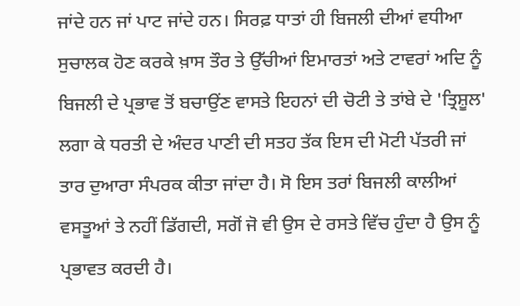ਜਾਂਦੇ ਹਨ ਜਾਂ ਪਾਟ ਜਾਂਦੇ ਹਨ। ਸਿਰਫ਼ ਧਾਤਾਂ ਹੀ ਬਿਜਲੀ ਦੀਆਂ ਵਧੀਆ ਸੁਚਾਲਕ ਹੋਣ ਕਰਕੇ ਖ਼ਾਸ ਤੌਰ ਤੇ ਉੱਚੀਆਂ ਇਮਾਰਤਾਂ ਅਤੇ ਟਾਵਰਾਂ ਅਦਿ ਨੂੰ ਬਿਜਲੀ ਦੇ ਪ੍ਰਭਾਵ ਤੋਂ ਬਚਾਉਂਣ ਵਾਸਤੇ ਇਹਨਾਂ ਦੀ ਚੋਟੀ ਤੇ ਤਾਂਬੇ ਦੇ 'ਤ੍ਰਿਸ਼ੂਲ' ਲਗਾ ਕੇ ਧਰਤੀ ਦੇ ਅੰਦਰ ਪਾਣੀ ਦੀ ਸਤਹ ਤੱਕ ਇਸ ਦੀ ਮੋਟੀ ਪੱਤਰੀ ਜਾਂ ਤਾਰ ਦੁਆਰਾ ਸੰਪਰਕ ਕੀਤਾ ਜਾਂਦਾ ਹੈ। ਸੋ ਇਸ ਤਰਾਂ ਬਿਜਲੀ ਕਾਲੀਆਂ ਵਸਤੂਆਂ ਤੇ ਨਹੀਂ ਡਿੱਗਦੀ, ਸਗੋਂ ਜੋ ਵੀ ਉਸ ਦੇ ਰਸਤੇ ਵਿੱਚ ਹੁੰਦਾ ਹੈ ਉਸ ਨੂੰ ਪ੍ਰਭਾਵਤ ਕਰਦੀ ਹੈ।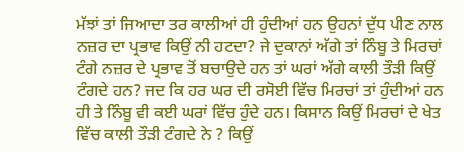ਮੱਝਾਂ ਤਾਂ ਜਿਆਦਾ ਤਰ ਕਾਲੀਆਂ ਹੀ ਹੁੰਦੀਆਂ ਹਨ ਉਹਨਾਂ ਦੁੱਧ ਪੀਣ ਨਾਲ ਨਜ਼ਰ ਦਾ ਪ੍ਰਭਾਵ ਕਿਉਂ ਨੀ ਹਟਦਾ? ਜੇ ਦੁਕਾਨਾਂ ਅੱਗੇ ਤਾਂ ਨਿੰਬੂ ਤੇ ਮਿਰਚਾਂ ਟੰਗੇ ਨਜ਼ਰ ਦੇ ਪ੍ਰਭਾਵ ਤੋਂ ਬਚਾਉਦੇ ਹਨ ਤਾਂ ਘਰਾਂ ਅੱਗੇ ਕਾਲੀ ਤੌੜੀ ਕਿਉਂ ਟੰਗਦੇ ਹਨ? ਜਦ ਕਿ ਹਰ ਘਰ ਦੀ ਰਸੋਈ ਵਿੱਚ ਮਿਰਚਾਂ ਤਾਂ ਹੁੰਦੀਆਂ ਹਨ ਹੀ ਤੇ ਨਿੰਬੂ ਵੀ ਕਈ ਘਰਾਂ ਵਿੱਚ ਹੁੰਦੇ ਹਨ। ਕਿਸਾਨ ਕਿਉਂ ਮਿਰਚਾਂ ਦੇ ਖੇਤ ਵਿੱਚ ਕਾਲੀ ਤੌੜੀ ਟੰਗਦੇ ਨੇ ? ਕਿਉਂ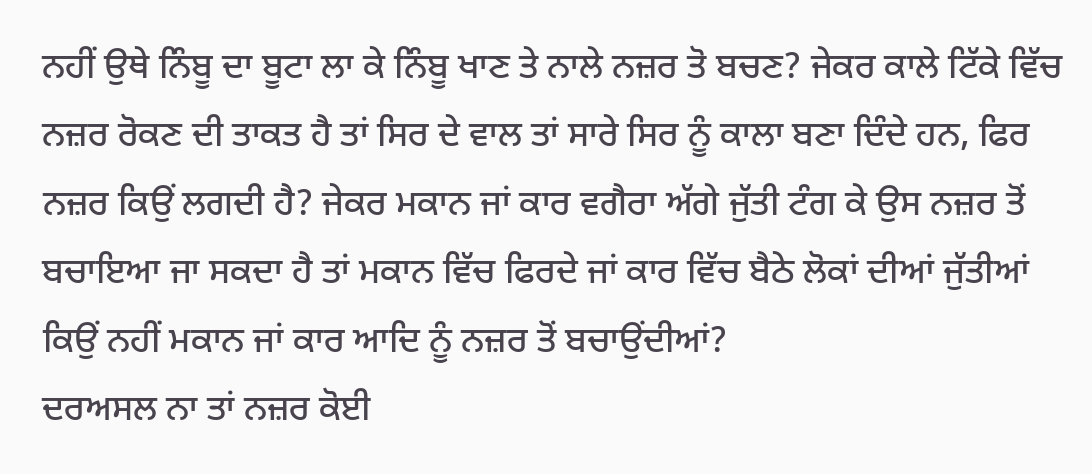ਨਹੀਂ ਉਥੇ ਨਿੰਬੂ ਦਾ ਬੂਟਾ ਲਾ ਕੇ ਨਿੰਬੂ ਖਾਣ ਤੇ ਨਾਲੇ ਨਜ਼ਰ ਤੋ ਬਚਣ? ਜੇਕਰ ਕਾਲੇ ਟਿੱਕੇ ਵਿੱਚ ਨਜ਼ਰ ਰੋਕਣ ਦੀ ਤਾਕਤ ਹੈ ਤਾਂ ਸਿਰ ਦੇ ਵਾਲ ਤਾਂ ਸਾਰੇ ਸਿਰ ਨੂੰ ਕਾਲਾ ਬਣਾ ਦਿੰਦੇ ਹਨ, ਫਿਰ ਨਜ਼ਰ ਕਿਉਂ ਲਗਦੀ ਹੈ? ਜੇਕਰ ਮਕਾਨ ਜਾਂ ਕਾਰ ਵਗੈਰਾ ਅੱਗੇ ਜੁੱਤੀ ਟੰਗ ਕੇ ਉਸ ਨਜ਼ਰ ਤੋਂ ਬਚਾਇਆ ਜਾ ਸਕਦਾ ਹੈ ਤਾਂ ਮਕਾਨ ਵਿੱਚ ਫਿਰਦੇ ਜਾਂ ਕਾਰ ਵਿੱਚ ਬੈਠੇ ਲੋਕਾਂ ਦੀਆਂ ਜੁੱਤੀਆਂ ਕਿਉਂ ਨਹੀਂ ਮਕਾਨ ਜਾਂ ਕਾਰ ਆਦਿ ਨੂੰ ਨਜ਼ਰ ਤੋਂ ਬਚਾਉਂਦੀਆਂ?
ਦਰਅਸਲ ਨਾ ਤਾਂ ਨਜ਼ਰ ਕੋਈ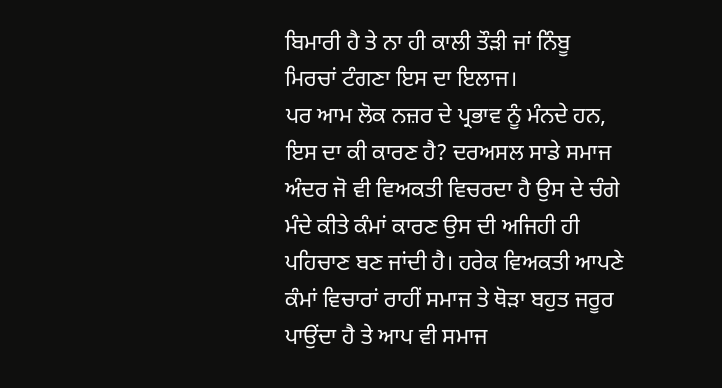ਬਿਮਾਰੀ ਹੈ ਤੇ ਨਾ ਹੀ ਕਾਲੀ ਤੌੜੀ ਜਾਂ ਨਿੰਬੂ ਮਿਰਚਾਂ ਟੰਗਣਾ ਇਸ ਦਾ ਇਲਾਜ।
ਪਰ ਆਮ ਲੋਕ ਨਜ਼ਰ ਦੇ ਪ੍ਰਭਾਵ ਨੂੰ ਮੰਨਦੇ ਹਨ, ਇਸ ਦਾ ਕੀ ਕਾਰਣ ਹੈ? ਦਰਅਸਲ ਸਾਡੇ ਸਮਾਜ ਅੰਦਰ ਜੋ ਵੀ ਵਿਅਕਤੀ ਵਿਚਰਦਾ ਹੈ ਉਸ ਦੇ ਚੰਗੇ ਮੰਦੇ ਕੀਤੇ ਕੰਮਾਂ ਕਾਰਣ ਉਸ ਦੀ ਅਜਿਹੀ ਹੀ ਪਹਿਚਾਣ ਬਣ ਜਾਂਦੀ ਹੈ। ਹਰੇਕ ਵਿਅਕਤੀ ਆਪਣੇ ਕੰਮਾਂ ਵਿਚਾਰਾਂ ਰਾਹੀਂ ਸਮਾਜ ਤੇ ਥੋੜਾ ਬਹੁਤ ਜਰੂਰ ਪਾਉਂਦਾ ਹੈ ਤੇ ਆਪ ਵੀ ਸਮਾਜ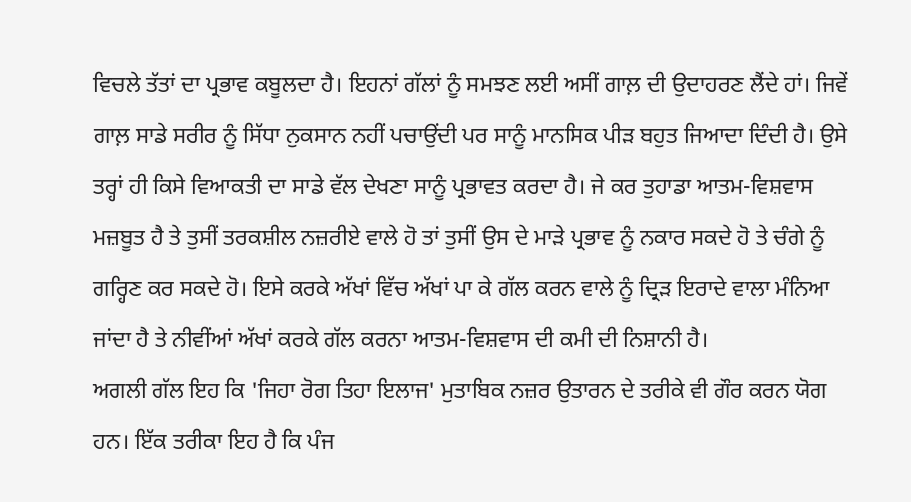ਵਿਚਲੇ ਤੱਤਾਂ ਦਾ ਪ੍ਰਭਾਵ ਕਬੂਲਦਾ ਹੈ। ਇਹਨਾਂ ਗੱਲਾਂ ਨੂੰ ਸਮਝਣ ਲਈ ਅਸੀਂ ਗਾਲ਼ ਦੀ ਉਦਾਹਰਣ ਲੈਂਦੇ ਹਾਂ। ਜਿਵੇਂ ਗਾਲ਼ ਸਾਡੇ ਸਰੀਰ ਨੂੰ ਸਿੱਧਾ ਨੁਕਸਾਨ ਨਹੀਂ ਪਚਾਉਂਦੀ ਪਰ ਸਾਨੂੰ ਮਾਨਸਿਕ ਪੀੜ ਬਹੁਤ ਜਿਆਦਾ ਦਿੰਦੀ ਹੈ। ਉਸੇ ਤਰ੍ਹਾਂ ਹੀ ਕਿਸੇ ਵਿਆਕਤੀ ਦਾ ਸਾਡੇ ਵੱਲ ਦੇਖਣਾ ਸਾਨੂੰ ਪ੍ਰਭਾਵਤ ਕਰਦਾ ਹੈ। ਜੇ ਕਰ ਤੁਹਾਡਾ ਆਤਮ-ਵਿਸ਼ਵਾਸ ਮਜ਼ਬੂਤ ਹੈ ਤੇ ਤੁਸੀਂ ਤਰਕਸ਼ੀਲ ਨਜ਼ਰੀਏ ਵਾਲੇ ਹੋ ਤਾਂ ਤੁਸੀਂ ਉਸ ਦੇ ਮਾੜੇ ਪ੍ਰਭਾਵ ਨੂੰ ਨਕਾਰ ਸਕਦੇ ਹੋ ਤੇ ਚੰਗੇ ਨੂੰ ਗਰ੍ਹਿਣ ਕਰ ਸਕਦੇ ਹੋ। ਇਸੇ ਕਰਕੇ ਅੱਖਾਂ ਵਿੱਚ ਅੱਖਾਂ ਪਾ ਕੇ ਗੱਲ ਕਰਨ ਵਾਲੇ ਨੂੰ ਦ੍ਰਿੜ ਇਰਾਦੇ ਵਾਲਾ ਮੰਨਿਆ ਜਾਂਦਾ ਹੈ ਤੇ ਨੀਵੀਂਆਂ ਅੱਖਾਂ ਕਰਕੇ ਗੱਲ ਕਰਨਾ ਆਤਮ-ਵਿਸ਼ਵਾਸ ਦੀ ਕਮੀ ਦੀ ਨਿਸ਼ਾਨੀ ਹੈ।
ਅਗਲੀ ਗੱਲ ਇਹ ਕਿ 'ਜਿਹਾ ਰੋਗ ਤਿਹਾ ਇਲਾਜ' ਮੁਤਾਬਿਕ ਨਜ਼ਰ ਉਤਾਰਨ ਦੇ ਤਰੀਕੇ ਵੀ ਗੌਰ ਕਰਨ ਯੋਗ ਹਨ। ਇੱਕ ਤਰੀਕਾ ਇਹ ਹੈ ਕਿ ਪੰਜ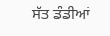ਸੱਤ ਡੰਡੀਆਂ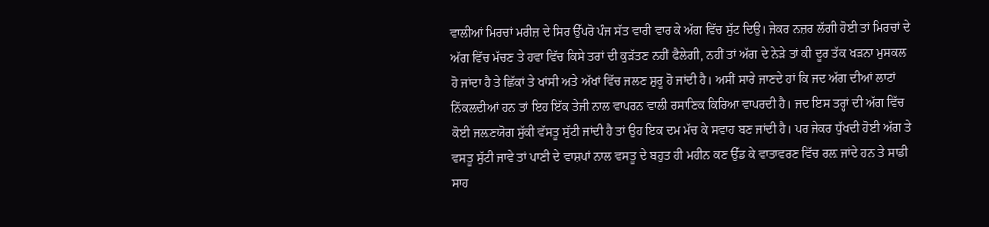ਵਾਲੀਆਂ ਮਿਰਚਾਂ ਮਰੀਜ਼ ਦੇ ਸਿਰ ਉੱਪਰੋ ਪੰਜ ਸੱਤ ਵਾਰੀ ਵਾਰ ਕੇ ਅੱਗ ਵਿੱਚ ਸੁੱਟ ਦਿਉ। ਜੇਕਰ ਨਜ਼ਰ ਲੱਗੀ ਹੋਈ ਤਾਂ ਮਿਰਚਾਂ ਦੇ ਅੱਗ ਵਿੱਚ ਮੱਚਣ ਤੇ ਹਵਾ ਵਿੱਚ ਕਿਸੇ ਤਰਾਂ ਦੀ ਕੁੜੱਤਣ ਨਹੀਂ ਫੈਲੇਗੀ, ਨਹੀਂ ਤਾਂ ਅੱਗ ਦੇ ਨੇੜੇ ਤਾਂ ਕੀ ਦੂਰ ਤੱਕ ਖੜਨਾ ਮੁਸਕਲ ਹੋ ਜਾਂਦਾ ਹੈ ਤੇ ਛਿੱਕਾਂ ਤੇ ਖਾਂਸੀ ਅਤੇ ਅੱਖਾਂ ਵਿੱਚ ਜਲਣ ਸ਼ੁਰੂ ਹੋ ਜਾਂਦੀ ਹੈ। ਅਸੀਂ ਸਾਰੇ ਜਾਣਦੇ ਹਾਂ ਕਿ ਜਦ ਅੱਗ ਦੀਆਂ ਲਾਟਾਂ ਨਿੱਕਲਦੀਆਂ ਹਨ ਤਾਂ ਇਹ ਇੱਕ ਤੇਜੀ ਨਾਲ ਵਾਪਰਨ ਵਾਲੀ ਰਸਾਣਿਕ ਕਿਰਿਆ ਵਾਪਰਦੀ ਹੈ। ਜਦ ਇਸ ਤਰ੍ਹਾਂ ਦੀ ਅੱਗ ਵਿੱਚ ਕੋਈ ਜਲ਼ਣਯੋਗ ਸੁੱਕੀ ਵੱਸਤੂ ਸੁੱਟੀ ਜਾਂਦੀ ਹੈ ਤਾਂ ਉਹ ਇਕ ਦਮ ਮੱਚ ਕੇ ਸਵਾਹ ਬਣ ਜਾਂਦੀ ਹੈ। ਪਰ ਜੇਕਰ ਧੁੱਖਦੀ ਹੋਈ ਅੱਗ ਤੇ ਵਸਤੂ ਸੁੱਟੀ ਜਾਵੇ ਤਾਂ ਪਾਣੀ ਦੇ ਵਾਸ਼ਪਾਂ ਨਾਲ ਵਸਤੂ ਦੇ ਬਹੁਤ ਹੀ ਮਹੀਨ ਕਣ ਉੱਡ ਕੇ ਵਾਤਾਵਰਣ ਵਿੱਚ ਰਲ਼ ਜਾਂਦੇ ਹਨ ਤੇ ਸਾਡੀ ਸਾਹ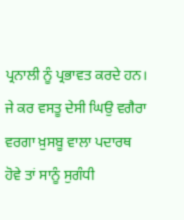ਪ੍ਰਨਾਲੀ ਨੂੰ ਪ੍ਰਭਾਵਤ ਕਰਦੇ ਹਨ। ਜੇ ਕਰ ਵਸਤੂ ਦੇਸੀ ਘਿਉ ਵਗੈਰਾ ਵਰਗਾ ਖ਼ੁਸਬੂ ਵਾਲਾ ਪਦਾਰਥ ਹੋਵੇ ਤਾਂ ਸਾਨੂੰ ਸੁਗੰਧੀ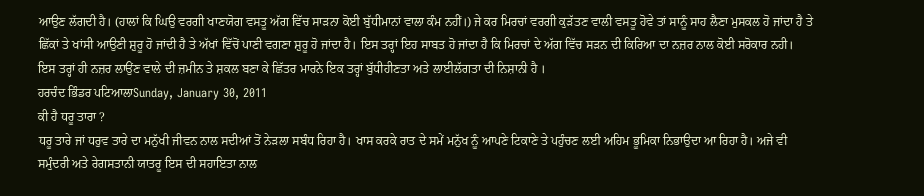ਆਉਣ ਲੱਗਦੀ ਹੈ। (ਹਾਲਾਂ ਕਿ ਘਿਉ ਵਰਗੀ ਖਾਣਯੋਗ ਵਸਤੂ ਅੱਗ ਵਿੱਚ ਸਾੜਨਾ ਕੋਈ ਬੁੱਧੀਮਾਨਾਂ ਵਾਲਾ ਕੰਮ ਨਹੀਂ।) ਜੇ ਕਰ ਮਿਰਚਾਂ ਵਰਗੀ ਕੁੜੱਤਣ ਵਾਲੀ ਵਸਤੂ ਹੋਵੇ ਤਾਂ ਸਾਨੂੰ ਸਾਹ ਲੈਣਾ ਮੁਸਕਲ ਹੋ ਜਾਂਦਾ ਹੈ ਤੇ ਛਿੱਕਾਂ ਤੇ ਖਾਂਸੀ ਆਉਣੀ ਸ਼ੁਰੂ ਹੋ ਜਾਂਦੀ ਹੈ ਤੇ ਅੱਖਾਂ ਵਿੱਚੋਂ ਪਾਣੀ ਵਗਣਾ ਸ਼ੁਰੂ ਹੋ ਜਾਂਦਾ ਹੈ। ਇਸ ਤਰ੍ਹਾਂ ਇਹ ਸਾਬਤ ਹੋ ਜਾਂਦਾ ਹੈ ਕਿ ਮਿਰਚਾਂ ਦੇ ਅੱਗ ਵਿੱਚ ਸੜਨ ਦੀ ਕਿਰਿਆ ਦਾ ਨਜ਼ਰ ਨਾਲ ਕੋਈ ਸਰੋਕਾਰ ਨਹੀ।
ਇਸ ਤਰ੍ਹਾਂ ਹੀ ਨਜ਼ਰ ਲਾਉਂਣ ਵਾਲੇ ਦੀ ਜ਼ਮੀਨ ਤੇ ਸ਼ਕਲ ਬਣਾ ਕੇ ਛਿੱਤਰ ਮਾਰਨੇ ਇਕ ਤਰ੍ਹਾਂ ਬੁੱਧੀਹੀਣਤਾ ਅਤੇ ਲਾਈਲੱਗਤਾ ਦੀ ਨਿਸ਼ਾਨੀ ਹੈ ।
ਹਰਚੰਦ ਭਿੰਡਰ ਪਟਿਆਲਾSunday, January 30, 2011
ਕੀ ਹੈ ਧਰੂ ਤਾਰਾ ?
ਧਰੂ ਤਾਰੇ ਜਾਂ ਧਰੁਵ ਤਾਰੇ ਦਾ ਮਨੁੱਖੀ ਜੀਵਨ ਨਾਲ ਸਦੀਆਂ ਤੋਂ ਨੇੜਲਾ ਸਬੰਧ ਰਿਹਾ ਹੈ। ਖਾਸ ਕਰਕੇ ਰਾਤ ਦੇ ਸਮੇਂ ਮਨੁੱਖ ਨੂੰ ਆਪਣੇ ਟਿਕਾਣੇ ਤੇ ਪਹੁੰਚਣ ਲਈ ਅਹਿਮ ਭੂਮਿਕਾ ਨਿਭਾਉਦਾ ਆ ਰਿਹਾ ਹੈ। ਅਜੇ ਵੀ ਸਮੁੰਦਰੀ ਅਤੇ ਰੇਗਸਤਾਨੀ ਯਾਤਰੂ ਇਸ ਦੀ ਸਹਾਇਤਾ ਨਾਲ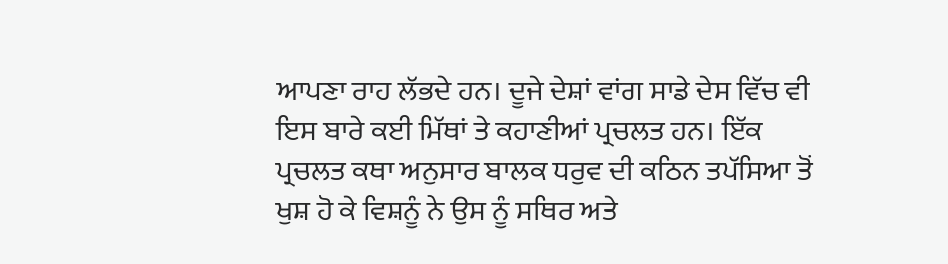ਆਪਣਾ ਰਾਹ ਲੱਭਦੇ ਹਨ। ਦੂਜੇ ਦੇਸ਼ਾਂ ਵਾਂਗ ਸਾਡੇ ਦੇਸ ਵਿੱਚ ਵੀ ਇਸ ਬਾਰੇ ਕਈ ਮਿੱਥਾਂ ਤੇ ਕਹਾਣੀਆਂ ਪ੍ਰਚਲਤ ਹਨ। ਇੱਕ ਪ੍ਰਚਲਤ ਕਥਾ ਅਨੁਸਾਰ ਬਾਲਕ ਧਰੁਵ ਦੀ ਕਠਿਨ ਤਪੱਸਿਆ ਤੋਂ ਖੁਸ਼ ਹੋ ਕੇ ਵਿਸ਼ਨੂੰ ਨੇ ਉਸ ਨੂੰ ਸਥਿਰ ਅਤੇ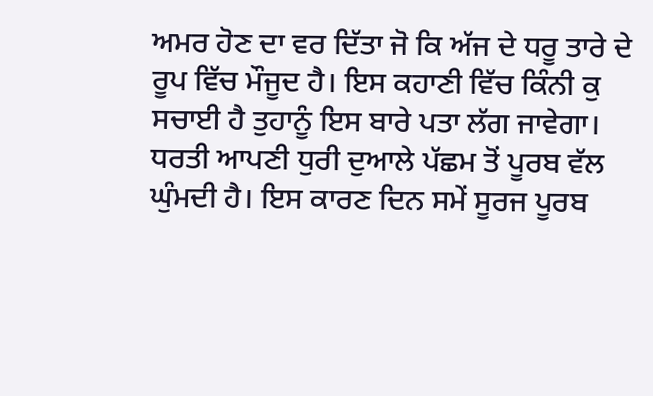ਅਮਰ ਹੋਣ ਦਾ ਵਰ ਦਿੱਤਾ ਜੋ ਕਿ ਅੱਜ ਦੇ ਧਰੂ ਤਾਰੇ ਦੇ ਰੂਪ ਵਿੱਚ ਮੌਜੂਦ ਹੈ। ਇਸ ਕਹਾਣੀ ਵਿੱਚ ਕਿੰਨੀ ਕੁ ਸਚਾਈ ਹੈ ਤੁਹਾਨੂੰ ਇਸ ਬਾਰੇ ਪਤਾ ਲੱਗ ਜਾਵੇਗਾ।
ਧਰਤੀ ਆਪਣੀ ਧੁਰੀ ਦੁਆਲੇ ਪੱਛਮ ਤੋਂ ਪੂਰਬ ਵੱਲ ਘੁੰਮਦੀ ਹੈ। ਇਸ ਕਾਰਣ ਦਿਨ ਸਮੇਂ ਸੂਰਜ ਪੂਰਬ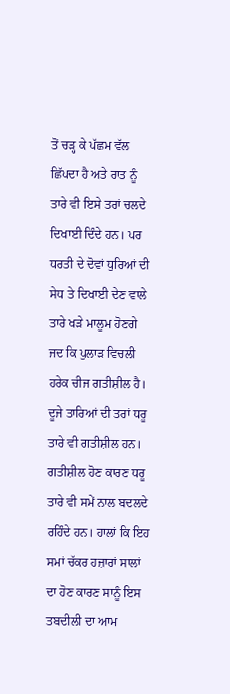ਤੋਂ ਚੜ੍ਹ ਕੇ ਪੱਛਮ ਵੱਲ ਛਿੱਪਦਾ ਹੈ ਅਤੇ ਰਾਤ ਨੂੰ ਤਾਰੇ ਵੀ ਇਸੇ ਤਰਾਂ ਚਲਦੇ ਦਿਖਾਈ ਦਿੰਦੇ ਹਨ। ਪਰ ਧਰਤੀ ਦੇ ਦੋਵਾਂ ਧੁਰਿਆਂ ਦੀ ਸੇਧ ਤੇ ਦਿਖਾਈ ਦੇਣ ਵਾਲੇ ਤਾਰੇ ਖੜੇ ਮਾਲੂਮ ਹੋਣਗੇ ਜਦ ਕਿ ਪੁਲਾੜ ਵਿਚਲੀ ਹਰੇਕ ਚੀਜ ਗਤੀਸ਼ੀਲ ਹੈ। ਦੂਜੇ ਤਾਰਿਆਂ ਦੀ ਤਰਾਂ ਧਰੂ ਤਾਰੇ ਵੀ ਗਤੀਸ਼ੀਲ ਹਨ। ਗਤੀਸ਼ੀਲ ਹੋਣ ਕਾਰਣ ਧਰੂ ਤਾਰੇ ਵੀ ਸਮੇਂ ਨਾਲ ਬਦਲਦੇ ਰਹਿੰਦੇ ਹਨ। ਹਾਲਾਂ ਕਿ ਇਹ ਸਮਾਂ ਚੱਕਰ ਹਜ਼ਾਰਾਂ ਸਾਲਾਂ ਦਾ ਹੋਣ ਕਾਰਣ ਸਾਨੂੰ ਇਸ ਤਬਦੀਲੀ ਦਾ ਆਮ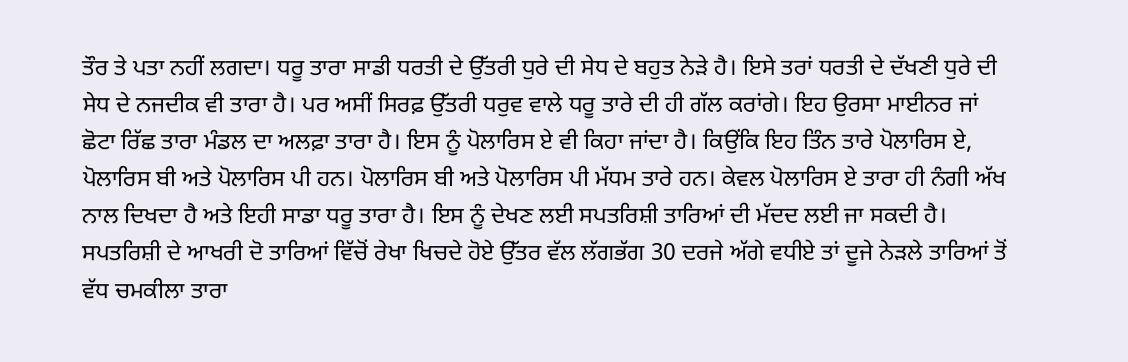ਤੌਰ ਤੇ ਪਤਾ ਨਹੀਂ ਲਗਦਾ। ਧਰੂ ਤਾਰਾ ਸਾਡੀ ਧਰਤੀ ਦੇ ਉੱਤਰੀ ਧੁਰੇ ਦੀ ਸੇਧ ਦੇ ਬਹੁਤ ਨੇੜੇ ਹੈ। ਇਸੇ ਤਰਾਂ ਧਰਤੀ ਦੇ ਦੱਖਣੀ ਧੁਰੇ ਦੀ ਸੇਧ ਦੇ ਨਜਦੀਕ ਵੀ ਤਾਰਾ ਹੈ। ਪਰ ਅਸੀਂ ਸਿਰਫ਼ ਉੱਤਰੀ ਧਰੁਵ ਵਾਲੇ ਧਰੂ ਤਾਰੇ ਦੀ ਹੀ ਗੱਲ ਕਰਾਂਗੇ। ਇਹ ਉਰਸਾ ਮਾਈਨਰ ਜਾਂ ਛੋਟਾ ਰਿੱਛ ਤਾਰਾ ਮੰਡਲ ਦਾ ਅਲਫ਼ਾ ਤਾਰਾ ਹੈ। ਇਸ ਨੂੰ ਪੋਲਾਰਿਸ ਏ ਵੀ ਕਿਹਾ ਜਾਂਦਾ ਹੈ। ਕਿਉਂਕਿ ਇਹ ਤਿੰਨ ਤਾਰੇ ਪੋਲਾਰਿਸ ਏ, ਪੋਲਾਰਿਸ ਬੀ ਅਤੇ ਪੋਲਾਰਿਸ ਪੀ ਹਨ। ਪੋਲਾਰਿਸ ਬੀ ਅਤੇ ਪੋਲਾਰਿਸ ਪੀ ਮੱਧਮ ਤਾਰੇ ਹਨ। ਕੇਵਲ ਪੋਲਾਰਿਸ ਏ ਤਾਰਾ ਹੀ ਨੰਗੀ ਅੱਖ ਨਾਲ ਦਿਖਦਾ ਹੈ ਅਤੇ ਇਹੀ ਸਾਡਾ ਧਰੂ ਤਾਰਾ ਹੈ। ਇਸ ਨੂੰ ਦੇਖਣ ਲਈ ਸਪਤਰਿਸ਼ੀ ਤਾਰਿਆਂ ਦੀ ਮੱਦਦ ਲਈ ਜਾ ਸਕਦੀ ਹੈ। ਸਪਤਰਿਸ਼ੀ ਦੇ ਆਖਰੀ ਦੋ ਤਾਰਿਆਂ ਵਿੱਚੋਂ ਰੇਖਾ ਖਿਚਦੇ ਹੋਏ ਉੱਤਰ ਵੱਲ ਲੱਗਭੱਗ 30 ਦਰਜੇ ਅੱਗੇ ਵਧੀਏ ਤਾਂ ਦੂਜੇ ਨੇੜਲੇ ਤਾਰਿਆਂ ਤੋਂ ਵੱਧ ਚਮਕੀਲਾ ਤਾਰਾ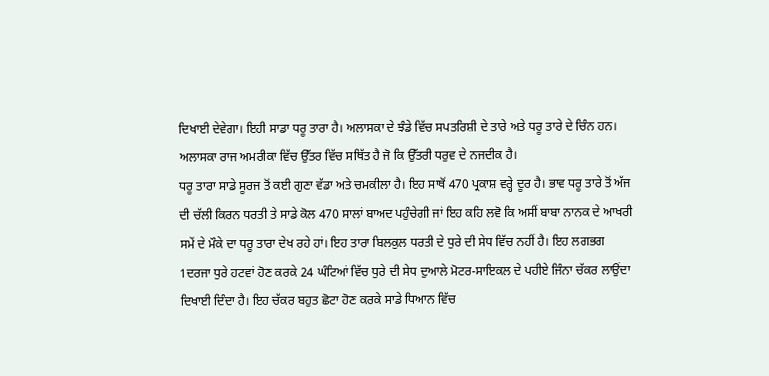ਦਿਖਾਈ ਦੇਵੇਗਾ। ਇਹੀ ਸਾਡਾ ਧਰੂ ਤਾਰਾ ਹੈ। ਅਲਾਸਕਾ ਦੇ ਝੰਡੇ ਵਿੱਚ ਸਪਤਰਿਸ਼ੀ ਦੇ ਤਾਰੇ ਅਤੇ ਧਰੂ ਤਾਰੇ ਦੇ ਚਿੰਨ ਹਨ। ਅਲਾਸਕਾ ਰਾਜ ਅਮਰੀਕਾ ਵਿੱਚ ਉੱਤਰ ਵਿੱਚ ਸਥਿੱਤ ਹੈ ਜੋ ਕਿ ਉੱਤਰੀ ਧਰੁਵ ਦੇ ਨਜਦੀਕ ਹੈ।
ਧਰੂ ਤਾਰਾ ਸਾਡੇ ਸੂਰਜ ਤੋਂ ਕਈ ਗੁਣਾ ਵੱਡਾ ਅਤੇ ਚਮਕੀਲਾ ਹੈ। ਇਹ ਸਾਥੋਂ 470 ਪ੍ਰਕਾਸ਼ ਵਰ੍ਹੇ ਦੂਰ ਹੈ। ਭਾਵ ਧਰੂ ਤਾਰੇ ਤੋਂ ਅੱਜ ਦੀ ਚੱਲੀ ਕਿਰਨ ਧਰਤੀ ਤੇ ਸਾਡੇ ਕੋਲ 470 ਸਾਲਾਂ ਬਾਅਦ ਪਹੁੰਚੇਗੀ ਜਾਂ ਇਹ ਕਹਿ ਲਵੋ ਕਿ ਅਸੀਂ ਬਾਬਾ ਨਾਨਕ ਦੇ ਆਖਰੀ ਸਮੇਂ ਦੇ ਮੌਕੇ ਦਾ ਧਰੂ ਤਾਰਾ ਦੇਖ ਰਹੇ ਹਾਂ। ਇਹ ਤਾਰਾ ਬਿਲਕੁਲ ਧਰਤੀ ਦੇ ਧੁਰੇ ਦੀ ਸੇਧ ਵਿੱਚ ਨਹੀਂ ਹੈ। ਇਹ ਲਗਭਗ 1ਦਰਜਾ ਧੁਰੇ ਹਟਵਾਂ ਹੋਣ ਕਰਕੇ 24 ਘੰਟਿਆਂ ਵਿੱਚ ਧੁਰੇ ਦੀ ਸੇਧ ਦੁਆਲੇ ਮੋਟਰ-ਸਾਇਕਲ ਦੇ ਪਹੀਏ ਜਿੰਨਾ ਚੱਕਰ ਲਾਉਂਦਾ ਦਿਖਾਈ ਦਿੰਦਾ ਹੈ। ਇਹ ਚੱਕਰ ਬਹੁਤ ਛੋਟਾ ਹੋਣ ਕਰਕੇ ਸਾਡੇ ਧਿਆਨ ਵਿੱਚ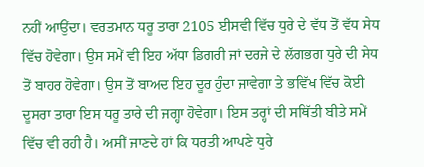ਨਹੀਂ ਆਉਂਦਾ। ਵਰਤਮਾਨ ਧਰੂ ਤਾਰਾ 2105 ਈਸਵੀ ਵਿੱਚ ਧੁਰੇ ਦੇ ਵੱਧ ਤੋਂ ਵੱਧ ਸੇਧ ਵਿੱਚ ਹੋਵੇਗਾ। ਉਸ ਸਮੇਂ ਵੀ ਇਹ ਅੱਧਾ ਡਿਗਰੀ ਜਾਂ ਦਰਜੇ ਦੇ ਲੱਗਭਗ ਧੁਰੇ ਦੀ ਸੇਧ ਤੋਂ ਬਾਹਰ ਹੋਵੇਗਾ। ਉਸ ਤੋਂ ਬਾਅਦ ਇਹ ਦੂਰ ਹੁੰਦਾ ਜਾਵੇਗਾ ਤੇ ਭਵਿੱਖ ਵਿੱਚ ਕੋਈ ਦੂਸਰਾ ਤਾਰਾ ਇਸ ਧਰੂ ਤਾਰੇ ਦੀ ਜਗ੍ਹਾ ਹੋਵੇਗਾ। ਇਸ ਤਰ੍ਹਾਂ ਦੀ ਸਥਿੱਤੀ ਬੀਤੇ ਸਮੇਂ ਵਿੱਚ ਵੀ ਰਹੀ ਹੈ। ਅਸੀਂ ਜਾਣਦੇ ਹਾਂ ਕਿ ਧਰਤੀ ਆਪਣੇ ਧੁਰੇ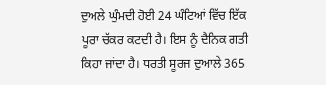ਦੁਅਲੇ ਘੁੰਮਦੀ ਹੋਈ 24 ਘੰਟਿਆਂ ਵਿੱਚ ਇੱਕ ਪੂਰਾ ਚੱਕਰ ਕਟਦੀ ਹੈ। ਇਸ ਨੂੰ ਦੈਨਿਕ ਗਤੀ ਕਿਹਾ ਜਾਂਦਾ ਹੈ। ਧਰਤੀ ਸੂਰਜ ਦੁਆਲੇ 365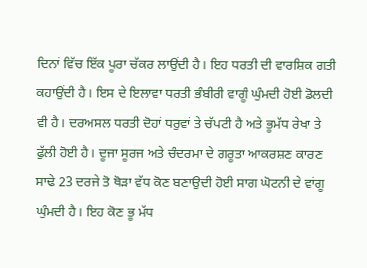ਦਿਨਾਂ ਵਿੱਚ ਇੱਕ ਪੂਰਾ ਚੱਕਰ ਲਾਉਂਦੀ ਹੈ। ਇਹ ਧਰਤੀ ਦੀ ਵਾਰਸ਼ਿਕ ਗਤੀ ਕਹਾਉਂਦੀ ਹੈ। ਇਸ ਦੇ ਇਲਾਵਾ ਧਰਤੀ ਭੰਬੀਰੀ ਵਾਗੂੰ ਘੁੰਮਦੀ ਹੋਈ ਡੋਲਦੀ ਵੀ ਹੈ। ਦਰਅਸਲ ਧਰਤੀ ਦੋਹਾਂ ਧਰੁਵਾਂ ਤੇ ਚੱਪਟੀ ਹੈ ਅਤੇ ਭੂਮੱਧ ਰੇਖਾ ਤੇ ਫੁੱਲੀ ਹੋਈ ਹੈ। ਦੂਜਾ ਸੂਰਜ ਅਤੇ ਚੰਦਰਮਾ ਦੇ ਗਰੂਤਾ ਆਕਰਸ਼ਣ ਕਾਰਣ ਸਾਢੇ 23 ਦਰਜੇ ਤੋ ਥੋੜਾ ਵੱਧ ਕੋਣ ਬਣਾਉਦੀ ਹੋਈ ਸਾਗ ਘੋਟਨੀ ਦੇ ਵਾਂਗੂ ਘੁੰਮਦੀ ਹੈ। ਇਹ ਕੋਣ ਭੂ ਮੱਧ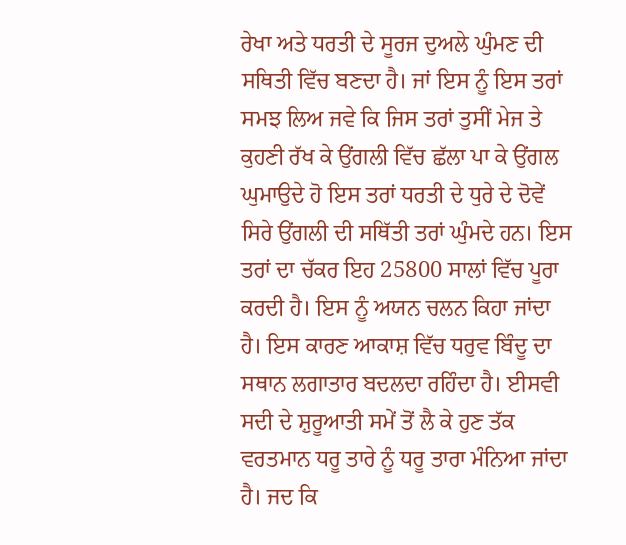ਰੇਖਾ ਅਤੇ ਧਰਤੀ ਦੇ ਸੂਰਜ ਦੁਅਲੇ ਘੁੰਮਣ ਦੀ ਸਥਿਤੀ ਵਿੱਚ ਬਣਦਾ ਹੈ। ਜਾਂ ਇਸ ਨੂੰ ਇਸ ਤਰਾਂ ਸਮਝ ਲਿਅ ਜਵੇ ਕਿ ਜਿਸ ਤਰਾਂ ਤੁਸੀਂ ਮੇਜ ਤੇ ਕੁਹਣੀ ਰੱਖ ਕੇ ਉਂਗਲੀ ਵਿੱਚ ਛੱਲਾ ਪਾ ਕੇ ਉਂਗਲ ਘੁਮਾਉਦੇ ਹੋ ਇਸ ਤਰਾਂ ਧਰਤੀ ਦੇ ਧੁਰੇ ਦੇ ਦੋਵੇਂ ਸਿਰੇ ਉਂਗਲੀ ਦੀ ਸਥਿੱਤੀ ਤਰਾਂ ਘੁੰਮਦੇ ਹਨ। ਇਸ ਤਰਾਂ ਦਾ ਚੱਕਰ ਇਹ 25800 ਸਾਲਾਂ ਵਿੱਚ ਪੂਰਾ ਕਰਦੀ ਹੈ। ਇਸ ਨੂੰ ਅਯਨ ਚਲਨ ਕਿਹਾ ਜਾਂਦਾ ਹੈ। ਇਸ ਕਾਰਣ ਆਕਾਸ਼ ਵਿੱਚ ਧਰੁਵ ਬਿੰਦੂ ਦਾ ਸਥਾਨ ਲਗਾਤਾਰ ਬਦਲਦਾ ਰਹਿੰਦਾ ਹੈ। ਈਸਵੀ ਸਦੀ ਦੇ ਸ਼ੁਰੂਆਤੀ ਸਮੇਂ ਤੋਂ ਲੈ ਕੇ ਹੁਣ ਤੱਕ ਵਰਤਮਾਨ ਧਰੂ ਤਾਰੇ ਨੂੰ ਧਰੂ ਤਾਰਾ ਮੰਨਿਆ ਜਾਂਦਾ ਹੈ। ਜਦ ਕਿ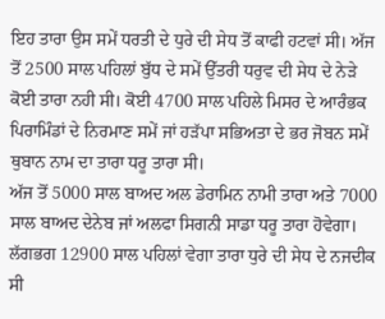ਇਹ ਤਾਰਾ ਉਸ ਸਮੇਂ ਧਰਤੀ ਦੇ ਧੁਰੇ ਦੀ ਸੇਧ ਤੋਂ ਕਾਫੀ ਹਟਵਾਂ ਸੀ। ਅੱਜ ਤੋਂ 2500 ਸਾਲ ਪਹਿਲਾਂ ਬੁੱਧ ਦੇ ਸਮੇਂ ਉੱਤਰੀ ਧਰੁਵ ਦੀ ਸੇਧ ਦੇ ਨੇੜੇ ਕੋਈ ਤਾਰਾ ਨਹੀ ਸੀ। ਕੋਈ 4700 ਸਾਲ ਪਹਿਲੇ ਮਿਸਰ ਦੇ ਆਰੰਭਕ ਪਿਰਾਮਿੰਡਾਂ ਦੇ ਨਿਰਮਾਣ ਸਮੇਂ ਜਾਂ ਹੜੱਪਾ ਸਭਿਅਤਾ ਦੇ ਭਰ ਜੋਬਨ ਸਮੇਂ ਥੁਬਾਨ ਨਾਮ ਦਾ ਤਾਰਾ ਧਰੂ ਤਾਰਾ ਸੀ।
ਅੱਜ ਤੋਂ 5000 ਸਾਲ ਬਾਅਦ ਅਲ ਡੇਰਾਮਿਨ ਨਾਮੀ ਤਾਰਾ ਅਤੇ 7000 ਸਾਲ ਬਾਅਦ ਦੇਨੇਬ ਜਾਂ ਅਲਫਾ ਸਿਗਨੀ ਸਾਡਾ ਧਰੂ ਤਾਰਾ ਹੋਵੇਗਾ। ਲੱਗਭਗ 12900 ਸਾਲ ਪਹਿਲਾਂ ਵੇਗਾ ਤਾਰਾ ਧੁਰੇ ਦੀ ਸੇਧ ਦੇ ਨਜਦੀਕ ਸੀ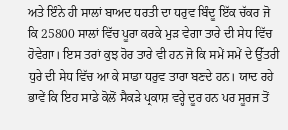ਅਤੇ ਇੰਨੇ ਹੀ ਸਾਲਾਂ ਬਾਅਦ ਧਰਤੀ ਦਾ ਧਰੁਵ ਬਿੰਦੂ ਇੱਕ ਚੱਕਰ ਜੋ ਕਿ 25800 ਸਾਲਾਂ ਵਿੱਚ ਪੂਰਾ ਕਰਕੇ ਮੁੜ ਵੇਗਾ ਤਾਰੇ ਦੀ ਸੇਧ ਵਿੱਚ ਹੋਵੇਗਾ। ਇਸ ਤਰਾਂ ਕੁਝ ਹੋਰ ਤਾਰੇ ਵੀ ਹਨ ਜੋ ਕਿ ਸਮੇਂ ਸਮੇਂ ਦੇ ਉੱਤਰੀ ਧੁਰੇ ਦੀ ਸੇਧ ਵਿੱਚ ਆ ਕੇ ਸਾਡਾ ਧਰੁਵ ਤਾਰਾ ਬਣਦੇ ਹਨ। ਯਾਦ ਰਹੇ ਭਾਵੇਂ ਕਿ ਇਹ ਸਾਡੇ ਕੋਲੋਂ ਸੈਕੜੇ ਪ੍ਰਕਾਸ਼ ਵਰ੍ਹੇ ਦੂਰ ਹਨ ਪਰ ਸੂਰਜ ਤੋਂ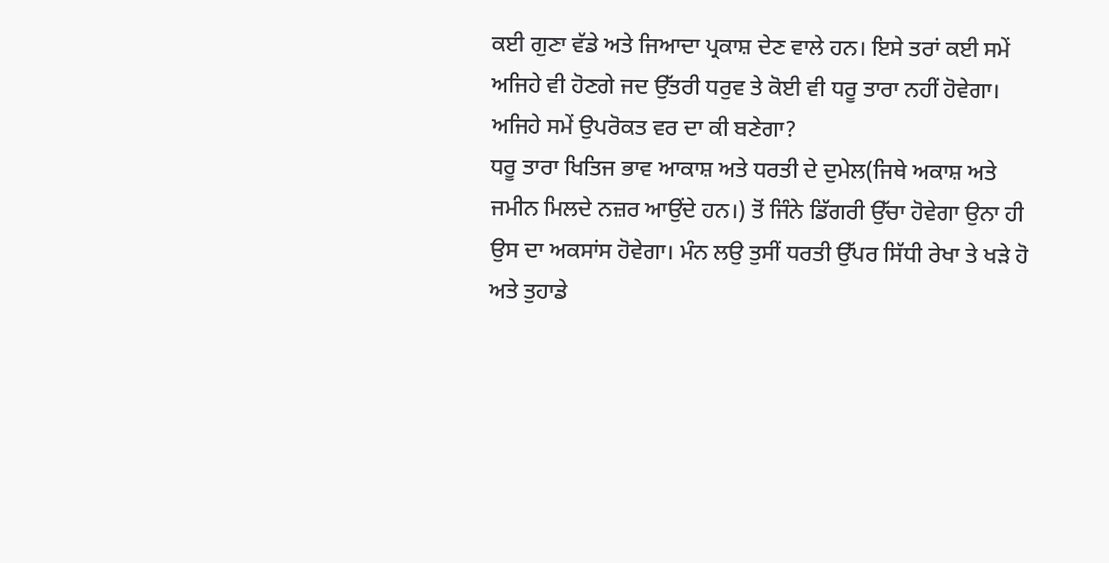ਕਈ ਗੁਣਾ ਵੱਡੇ ਅਤੇ ਜਿਆਦਾ ਪ੍ਰਕਾਸ਼ ਦੇਣ ਵਾਲੇ ਹਨ। ਇਸੇ ਤਰਾਂ ਕਈ ਸਮੇਂ ਅਜਿਹੇ ਵੀ ਹੋਣਗੇ ਜਦ ਉੱਤਰੀ ਧਰੁਵ ਤੇ ਕੋਈ ਵੀ ਧਰੂ ਤਾਰਾ ਨਹੀਂ ਹੋਵੇਗਾ। ਅਜਿਹੇ ਸਮੇਂ ਉਪਰੋਕਤ ਵਰ ਦਾ ਕੀ ਬਣੇਗਾ?
ਧਰੂ ਤਾਰਾ ਖਿਤਿਜ ਭਾਵ ਆਕਾਸ਼ ਅਤੇ ਧਰਤੀ ਦੇ ਦੁਮੇਲ(ਜਿਥੇ ਅਕਾਸ਼ ਅਤੇ ਜਮੀਨ ਮਿਲਦੇ ਨਜ਼ਰ ਆਉਂਦੇ ਹਨ।) ਤੋਂ ਜਿੰਨੇ ਡਿੱਗਰੀ ਉੱਚਾ ਹੋਵੇਗਾ ਉਨਾ ਹੀ ਉਸ ਦਾ ਅਕਸਾਂਸ ਹੋਵੇਗਾ। ਮੰਨ ਲਉ ਤੁਸੀਂ ਧਰਤੀ ਉੱਪਰ ਸਿੱਧੀ ਰੇਖਾ ਤੇ ਖੜੇ ਹੋ ਅਤੇ ਤੁਹਾਡੇ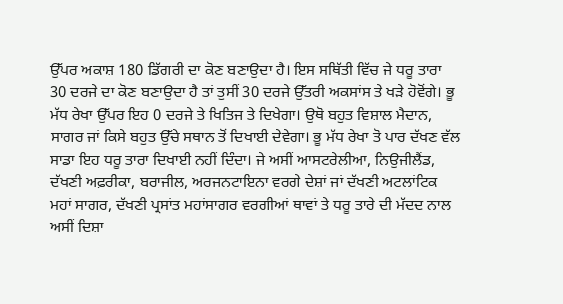ਉੱਪਰ ਅਕਾਸ਼ 180 ਡਿੱਗਰੀ ਦਾ ਕੋਣ ਬਣਾਉਦਾ ਹੈ। ਇਸ ਸਥਿੱਤੀ ਵਿੱਚ ਜੇ ਧਰੂ ਤਾਰਾ 30 ਦਰਜੇ ਦਾ ਕੋਣ ਬਣਾਉਦਾ ਹੈ ਤਾਂ ਤੁਸੀਂ 30 ਦਰਜੇ ਉੱਤਰੀ ਅਕਸਾਂਸ ਤੇ ਖੜੇ ਹੋਵੋਂਗੇ। ਭੂ ਮੱਧ ਰੇਖਾ ਉੱਪਰ ਇਹ 0 ਦਰਜੇ ਤੇ ਖਿਤਿਜ ਤੇ ਦਿਖੇਗਾ। ਉਥੋ ਬਹੁਤ ਵਿਸ਼ਾਲ ਮੈਦਾਨ, ਸਾਗਰ ਜਾਂ ਕਿਸੇ ਬਹੁਤ ਉੱਚੇ ਸਥਾਨ ਤੋਂ ਦਿਖਾਈ ਦੇਵੇਗਾ। ਭੂ ਮੱਧ ਰੇਖਾ ਤੋ ਪਾਰ ਦੱਖਣ ਵੱਲ ਸਾਡਾ ਇਹ ਧਰੂ ਤਾਰਾ ਦਿਖਾਈ ਨਹੀਂ ਦਿੰਦਾ। ਜੇ ਅਸੀਂ ਆਸਟਰੇਲੀਆ, ਨਿਉਜੀਲੈਂਡ, ਦੱਖਣੀ ਅਫ਼ਰੀਕਾ, ਬਰਾਜੀਲ, ਅਰਜਨਟਾਇਨਾ ਵਰਗੇ ਦੇਸ਼ਾਂ ਜਾਂ ਦੱਖਣੀ ਅਟਲਾਂਟਿਕ ਮਹਾਂ ਸਾਗਰ, ਦੱਖਣੀ ਪ੍ਰਸਾਂਤ ਮਹਾਂਸਾਗਰ ਵਰਗੀਆਂ ਥਾਵਾਂ ਤੇ ਧਰੂ ਤਾਰੇ ਦੀ ਮੱਦਦ ਨਾਲ ਅਸੀਂ ਦਿਸ਼ਾ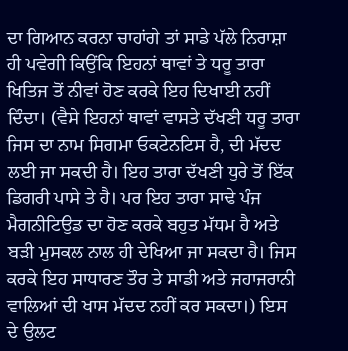ਦਾ ਗਿਆਨ ਕਰਨਾ ਚਾਹਾਂਗੇ ਤਾਂ ਸਾਡੇ ਪੱਲੇ ਨਿਰਾਸ਼ਾ ਹੀ ਪਵੇਗੀ ਕਿਉਂਕਿ ਇਹਨਾਂ ਥਾਵਾਂ ਤੇ ਧਰੂ ਤਾਰਾ ਖਿਤਿਜ ਤੋਂ ਨੀਵਾਂ ਹੋਣ ਕਰਕੇ ਇਹ ਦਿਖਾਈ ਨਹੀਂ ਦਿੰਦਾ। (ਵੈਸੇ ਇਹਨਾਂ ਥਾਵਾਂ ਵਾਸਤੇ ਦੱਖਣੀ ਧਰੂ ਤਾਰਾ ਜਿਸ ਦਾ ਨਾਮ ਸਿਗਮਾ ਓਕਟੇਨਟਿਸ ਹੈ, ਦੀ ਮੱਦਦ ਲਈ ਜਾ ਸਕਦੀ ਹੈ। ਇਹ ਤਾਰਾ ਦੱਖਣੀ ਧੁਰੇ ਤੋਂ ਇੱਕ ਡਿਗਰੀ ਪਾਸੇ ਤੇ ਹੈ। ਪਰ ਇਹ ਤਾਰਾ ਸਾਢੇ ਪੰਜ ਮੈਗਨੀਟਿਉਡ ਦਾ ਹੋਣ ਕਰਕੇ ਬਹੁਤ ਮੱਧਮ ਹੈ ਅਤੇ ਬੜੀ ਮੁਸਕਲ ਨਾਲ ਹੀ ਦੇਖਿਆ ਜਾ ਸਕਦਾ ਹੈ। ਜਿਸ ਕਰਕੇ ਇਹ ਸਾਧਾਰਣ ਤੌਰ ਤੇ ਸਾਡੀ ਅਤੇ ਜਹਾਜਰਾਨੀ ਵਾਲਿਆਂ ਦੀ ਖਾਸ ਮੱਦਦ ਨਹੀਂ ਕਰ ਸਕਦਾ।) ਇਸ ਦੇ ਉਲਟ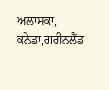ਅਲਾਸਕਾ, ਕਨੇਡਾ,ਗਰੀਨਲੈਂਡ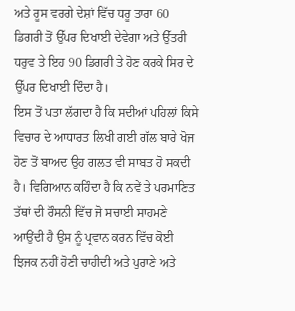ਅਤੇ ਰੂਸ ਵਰਗੇ ਦੇਸ਼ਾਂ ਵਿੱਚ ਧਰੂ ਤਾਰਾ 60 ਡਿਗਰੀ ਤੋਂ ਉੱਪਰ ਦਿਖਾਈ ਦੇਵੇਗਾ ਅਤੇ ਉੱਤਰੀ ਧਰੁਵ ਤੇ ਇਹ 90 ਡਿਗਰੀ ਤੇ ਹੋਣ ਕਰਕੇ ਸਿਰ ਦੇ ਉੱਪਰ ਦਿਖਾਈ ਦਿੰਦਾ ਹੈ।
ਇਸ ਤੋਂ ਪਤਾ ਲੱਗਦਾ ਹੈ ਕਿ ਸਦੀਆਂ ਪਹਿਲਾਂ ਕਿਸੇ ਵਿਚਾਰ ਦੇ ਆਧਾਰਤ ਲਿਖੀ ਗਈ ਗੱਲ ਬਾਰੇ ਖੋਜ ਹੋਣ ਤੋਂ ਬਾਅਦ ਉਹ ਗਲਤ ਵੀ ਸਾਬਤ ਹੋ ਸਕਦੀ ਹੈ। ਵਿਗਿਆਨ ਕਹਿੰਦਾ ਹੈ ਕਿ ਨਵੇਂ ਤੇ ਪਰਮਾਣਿਤ ਤੱਥਾਂ ਦੀ ਰੌਸਨੀ ਵਿੱਚ ਜੋ ਸਚਾਈ ਸਾਹਮਣੇ ਆਉਂਦੀ ਹੈ ਉਸ ਨੂੰ ਪ੍ਰਵਾਨ ਕਰਨ ਵਿੱਚ ਕੋਈ ਝਿਜਕ ਨਹੀਂ ਹੋਣੀ ਚਾਹੀਦੀ ਅਤੇ ਪੁਰਾਣੇ ਅਤੇ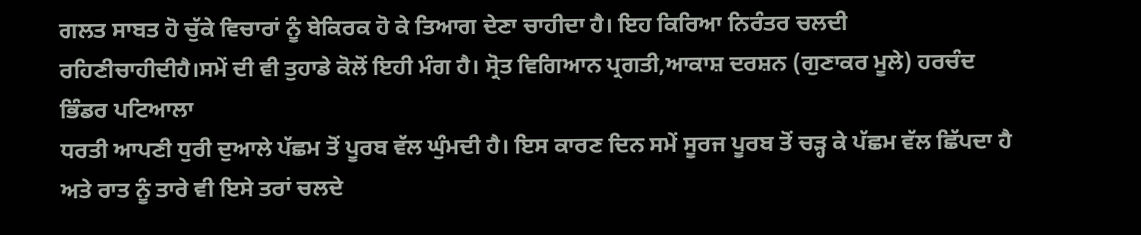ਗਲਤ ਸਾਬਤ ਹੋ ਚੁੱਕੇ ਵਿਚਾਰਾਂ ਨੂੰ ਬੇਕਿਰਕ ਹੋ ਕੇ ਤਿਆਗ ਦੇਣਾ ਚਾਹੀਦਾ ਹੈ। ਇਹ ਕਿਰਿਆ ਨਿਰੰਤਰ ਚਲਦੀ ਰਹਿਣੀਚਾਹੀਦੀਹੈ।ਸਮੇਂ ਦੀ ਵੀ ਤੁਹਾਡੇ ਕੋਲੋਂ ਇਹੀ ਮੰਗ ਹੈ। ਸ੍ਰੋਤ ਵਿਗਿਆਨ ਪ੍ਰਗਤੀ,ਆਕਾਸ਼ ਦਰਸ਼ਨ (ਗੁਣਾਕਰ ਮੂਲੇ) ਹਰਚੰਦ ਭਿੰਡਰ ਪਟਿਆਲਾ
ਧਰਤੀ ਆਪਣੀ ਧੁਰੀ ਦੁਆਲੇ ਪੱਛਮ ਤੋਂ ਪੂਰਬ ਵੱਲ ਘੁੰਮਦੀ ਹੈ। ਇਸ ਕਾਰਣ ਦਿਨ ਸਮੇਂ ਸੂਰਜ ਪੂਰਬ ਤੋਂ ਚੜ੍ਹ ਕੇ ਪੱਛਮ ਵੱਲ ਛਿੱਪਦਾ ਹੈ ਅਤੇ ਰਾਤ ਨੂੰ ਤਾਰੇ ਵੀ ਇਸੇ ਤਰਾਂ ਚਲਦੇ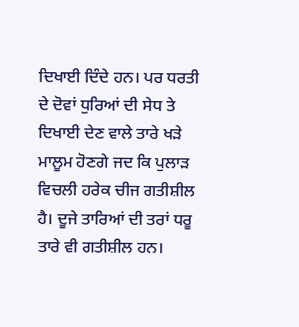ਦਿਖਾਈ ਦਿੰਦੇ ਹਨ। ਪਰ ਧਰਤੀ ਦੇ ਦੋਵਾਂ ਧੁਰਿਆਂ ਦੀ ਸੇਧ ਤੇ ਦਿਖਾਈ ਦੇਣ ਵਾਲੇ ਤਾਰੇ ਖੜੇ ਮਾਲੂਮ ਹੋਣਗੇ ਜਦ ਕਿ ਪੁਲਾੜ ਵਿਚਲੀ ਹਰੇਕ ਚੀਜ ਗਤੀਸ਼ੀਲ ਹੈ। ਦੂਜੇ ਤਾਰਿਆਂ ਦੀ ਤਰਾਂ ਧਰੂ ਤਾਰੇ ਵੀ ਗਤੀਸ਼ੀਲ ਹਨ।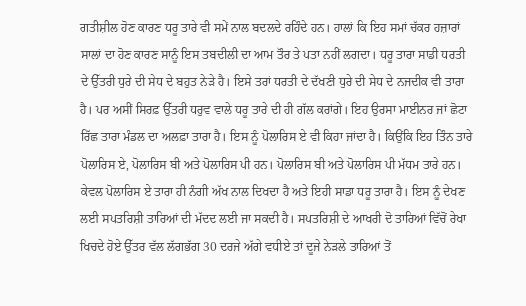ਗਤੀਸ਼ੀਲ ਹੋਣ ਕਾਰਣ ਧਰੂ ਤਾਰੇ ਵੀ ਸਮੇਂ ਨਾਲ ਬਦਲਦੇ ਰਹਿੰਦੇ ਹਨ। ਹਾਲਾਂ ਕਿ ਇਹ ਸਮਾਂ ਚੱਕਰ ਹਜ਼ਾਰਾਂ ਸਾਲਾਂ ਦਾ ਹੋਣ ਕਾਰਣ ਸਾਨੂੰ ਇਸ ਤਬਦੀਲੀ ਦਾ ਆਮ ਤੌਰ ਤੇ ਪਤਾ ਨਹੀਂ ਲਗਦਾ। ਧਰੂ ਤਾਰਾ ਸਾਡੀ ਧਰਤੀ ਦੇ ਉੱਤਰੀ ਧੁਰੇ ਦੀ ਸੇਧ ਦੇ ਬਹੁਤ ਨੇੜੇ ਹੈ। ਇਸੇ ਤਰਾਂ ਧਰਤੀ ਦੇ ਦੱਖਣੀ ਧੁਰੇ ਦੀ ਸੇਧ ਦੇ ਨਜਦੀਕ ਵੀ ਤਾਰਾ ਹੈ। ਪਰ ਅਸੀਂ ਸਿਰਫ਼ ਉੱਤਰੀ ਧਰੁਵ ਵਾਲੇ ਧਰੂ ਤਾਰੇ ਦੀ ਹੀ ਗੱਲ ਕਰਾਂਗੇ। ਇਹ ਉਰਸਾ ਮਾਈਨਰ ਜਾਂ ਛੋਟਾ ਰਿੱਛ ਤਾਰਾ ਮੰਡਲ ਦਾ ਅਲਫ਼ਾ ਤਾਰਾ ਹੈ। ਇਸ ਨੂੰ ਪੋਲਾਰਿਸ ਏ ਵੀ ਕਿਹਾ ਜਾਂਦਾ ਹੈ। ਕਿਉਂਕਿ ਇਹ ਤਿੰਨ ਤਾਰੇ ਪੋਲਾਰਿਸ ਏ, ਪੋਲਾਰਿਸ ਬੀ ਅਤੇ ਪੋਲਾਰਿਸ ਪੀ ਹਨ। ਪੋਲਾਰਿਸ ਬੀ ਅਤੇ ਪੋਲਾਰਿਸ ਪੀ ਮੱਧਮ ਤਾਰੇ ਹਨ। ਕੇਵਲ ਪੋਲਾਰਿਸ ਏ ਤਾਰਾ ਹੀ ਨੰਗੀ ਅੱਖ ਨਾਲ ਦਿਖਦਾ ਹੈ ਅਤੇ ਇਹੀ ਸਾਡਾ ਧਰੂ ਤਾਰਾ ਹੈ। ਇਸ ਨੂੰ ਦੇਖਣ ਲਈ ਸਪਤਰਿਸ਼ੀ ਤਾਰਿਆਂ ਦੀ ਮੱਦਦ ਲਈ ਜਾ ਸਕਦੀ ਹੈ। ਸਪਤਰਿਸ਼ੀ ਦੇ ਆਖਰੀ ਦੋ ਤਾਰਿਆਂ ਵਿੱਚੋਂ ਰੇਖਾ ਖਿਚਦੇ ਹੋਏ ਉੱਤਰ ਵੱਲ ਲੱਗਭੱਗ 30 ਦਰਜੇ ਅੱਗੇ ਵਧੀਏ ਤਾਂ ਦੂਜੇ ਨੇੜਲੇ ਤਾਰਿਆਂ ਤੋਂ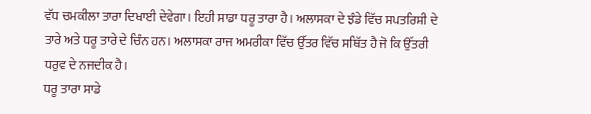ਵੱਧ ਚਮਕੀਲਾ ਤਾਰਾ ਦਿਖਾਈ ਦੇਵੇਗਾ। ਇਹੀ ਸਾਡਾ ਧਰੂ ਤਾਰਾ ਹੈ। ਅਲਾਸਕਾ ਦੇ ਝੰਡੇ ਵਿੱਚ ਸਪਤਰਿਸ਼ੀ ਦੇ ਤਾਰੇ ਅਤੇ ਧਰੂ ਤਾਰੇ ਦੇ ਚਿੰਨ ਹਨ। ਅਲਾਸਕਾ ਰਾਜ ਅਮਰੀਕਾ ਵਿੱਚ ਉੱਤਰ ਵਿੱਚ ਸਥਿੱਤ ਹੈ ਜੋ ਕਿ ਉੱਤਰੀ ਧਰੁਵ ਦੇ ਨਜਦੀਕ ਹੈ।
ਧਰੂ ਤਾਰਾ ਸਾਡੇ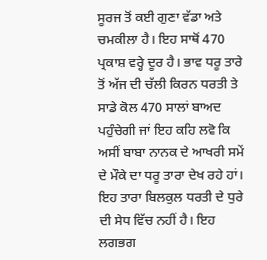ਸੂਰਜ ਤੋਂ ਕਈ ਗੁਣਾ ਵੱਡਾ ਅਤੇ ਚਮਕੀਲਾ ਹੈ। ਇਹ ਸਾਥੋਂ 470 ਪ੍ਰਕਾਸ਼ ਵਰ੍ਹੇ ਦੂਰ ਹੈ। ਭਾਵ ਧਰੂ ਤਾਰੇ ਤੋਂ ਅੱਜ ਦੀ ਚੱਲੀ ਕਿਰਨ ਧਰਤੀ ਤੇ ਸਾਡੇ ਕੋਲ 470 ਸਾਲਾਂ ਬਾਅਦ ਪਹੁੰਚੇਗੀ ਜਾਂ ਇਹ ਕਹਿ ਲਵੋ ਕਿ ਅਸੀਂ ਬਾਬਾ ਨਾਨਕ ਦੇ ਆਖਰੀ ਸਮੇਂ ਦੇ ਮੌਕੇ ਦਾ ਧਰੂ ਤਾਰਾ ਦੇਖ ਰਹੇ ਹਾਂ। ਇਹ ਤਾਰਾ ਬਿਲਕੁਲ ਧਰਤੀ ਦੇ ਧੁਰੇ ਦੀ ਸੇਧ ਵਿੱਚ ਨਹੀਂ ਹੈ। ਇਹ ਲਗਭਗ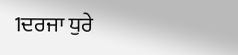1ਦਰਜਾ ਧੁਰੇ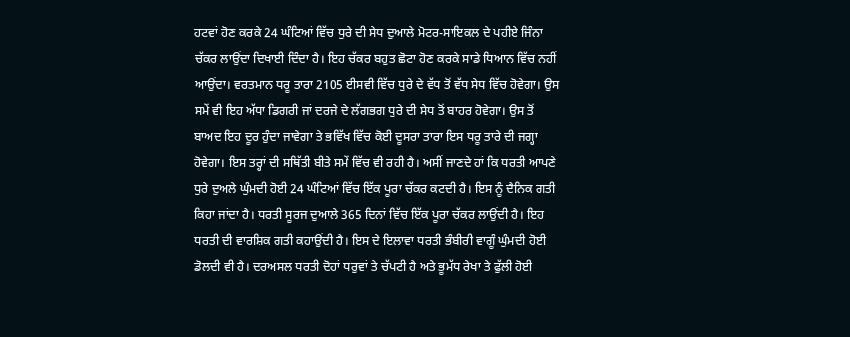ਹਟਵਾਂ ਹੋਣ ਕਰਕੇ 24 ਘੰਟਿਆਂ ਵਿੱਚ ਧੁਰੇ ਦੀ ਸੇਧ ਦੁਆਲੇ ਮੋਟਰ-ਸਾਇਕਲ ਦੇ ਪਹੀਏ ਜਿੰਨਾ ਚੱਕਰ ਲਾਉਂਦਾ ਦਿਖਾਈ ਦਿੰਦਾ ਹੈ। ਇਹ ਚੱਕਰ ਬਹੁਤ ਛੋਟਾ ਹੋਣ ਕਰਕੇ ਸਾਡੇ ਧਿਆਨ ਵਿੱਚ ਨਹੀਂ ਆਉਂਦਾ। ਵਰਤਮਾਨ ਧਰੂ ਤਾਰਾ 2105 ਈਸਵੀ ਵਿੱਚ ਧੁਰੇ ਦੇ ਵੱਧ ਤੋਂ ਵੱਧ ਸੇਧ ਵਿੱਚ ਹੋਵੇਗਾ। ਉਸ ਸਮੇਂ ਵੀ ਇਹ ਅੱਧਾ ਡਿਗਰੀ ਜਾਂ ਦਰਜੇ ਦੇ ਲੱਗਭਗ ਧੁਰੇ ਦੀ ਸੇਧ ਤੋਂ ਬਾਹਰ ਹੋਵੇਗਾ। ਉਸ ਤੋਂ ਬਾਅਦ ਇਹ ਦੂਰ ਹੁੰਦਾ ਜਾਵੇਗਾ ਤੇ ਭਵਿੱਖ ਵਿੱਚ ਕੋਈ ਦੂਸਰਾ ਤਾਰਾ ਇਸ ਧਰੂ ਤਾਰੇ ਦੀ ਜਗ੍ਹਾ ਹੋਵੇਗਾ। ਇਸ ਤਰ੍ਹਾਂ ਦੀ ਸਥਿੱਤੀ ਬੀਤੇ ਸਮੇਂ ਵਿੱਚ ਵੀ ਰਹੀ ਹੈ। ਅਸੀਂ ਜਾਣਦੇ ਹਾਂ ਕਿ ਧਰਤੀ ਆਪਣੇ ਧੁਰੇ ਦੁਅਲੇ ਘੁੰਮਦੀ ਹੋਈ 24 ਘੰਟਿਆਂ ਵਿੱਚ ਇੱਕ ਪੂਰਾ ਚੱਕਰ ਕਟਦੀ ਹੈ। ਇਸ ਨੂੰ ਦੈਨਿਕ ਗਤੀ ਕਿਹਾ ਜਾਂਦਾ ਹੈ। ਧਰਤੀ ਸੂਰਜ ਦੁਆਲੇ 365 ਦਿਨਾਂ ਵਿੱਚ ਇੱਕ ਪੂਰਾ ਚੱਕਰ ਲਾਉਂਦੀ ਹੈ। ਇਹ ਧਰਤੀ ਦੀ ਵਾਰਸ਼ਿਕ ਗਤੀ ਕਹਾਉਂਦੀ ਹੈ। ਇਸ ਦੇ ਇਲਾਵਾ ਧਰਤੀ ਭੰਬੀਰੀ ਵਾਗੂੰ ਘੁੰਮਦੀ ਹੋਈ ਡੋਲਦੀ ਵੀ ਹੈ। ਦਰਅਸਲ ਧਰਤੀ ਦੋਹਾਂ ਧਰੁਵਾਂ ਤੇ ਚੱਪਟੀ ਹੈ ਅਤੇ ਭੂਮੱਧ ਰੇਖਾ ਤੇ ਫੁੱਲੀ ਹੋਈ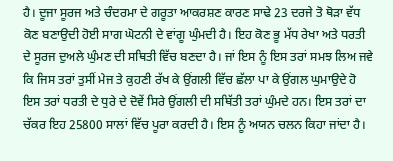ਹੈ। ਦੂਜਾ ਸੂਰਜ ਅਤੇ ਚੰਦਰਮਾ ਦੇ ਗਰੂਤਾ ਆਕਰਸ਼ਣ ਕਾਰਣ ਸਾਢੇ 23 ਦਰਜੇ ਤੋ ਥੋੜਾ ਵੱਧ ਕੋਣ ਬਣਾਉਦੀ ਹੋਈ ਸਾਗ ਘੋਟਨੀ ਦੇ ਵਾਂਗੂ ਘੁੰਮਦੀ ਹੈ। ਇਹ ਕੋਣ ਭੂ ਮੱਧ ਰੇਖਾ ਅਤੇ ਧਰਤੀ ਦੇ ਸੂਰਜ ਦੁਅਲੇ ਘੁੰਮਣ ਦੀ ਸਥਿਤੀ ਵਿੱਚ ਬਣਦਾ ਹੈ। ਜਾਂ ਇਸ ਨੂੰ ਇਸ ਤਰਾਂ ਸਮਝ ਲਿਅ ਜਵੇ ਕਿ ਜਿਸ ਤਰਾਂ ਤੁਸੀਂ ਮੇਜ ਤੇ ਕੁਹਣੀ ਰੱਖ ਕੇ ਉਂਗਲੀ ਵਿੱਚ ਛੱਲਾ ਪਾ ਕੇ ਉਂਗਲ ਘੁਮਾਉਦੇ ਹੋ ਇਸ ਤਰਾਂ ਧਰਤੀ ਦੇ ਧੁਰੇ ਦੇ ਦੋਵੇਂ ਸਿਰੇ ਉਂਗਲੀ ਦੀ ਸਥਿੱਤੀ ਤਰਾਂ ਘੁੰਮਦੇ ਹਨ। ਇਸ ਤਰਾਂ ਦਾ ਚੱਕਰ ਇਹ 25800 ਸਾਲਾਂ ਵਿੱਚ ਪੂਰਾ ਕਰਦੀ ਹੈ। ਇਸ ਨੂੰ ਅਯਨ ਚਲਨ ਕਿਹਾ ਜਾਂਦਾ ਹੈ।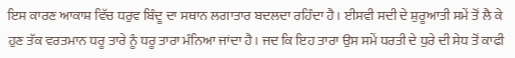ਇਸ ਕਾਰਣ ਆਕਾਸ਼ ਵਿੱਚ ਧਰੁਵ ਬਿੰਦੂ ਦਾ ਸਥਾਨ ਲਗਾਤਾਰ ਬਦਲਦਾ ਰਹਿੰਦਾ ਹੈ। ਈਸਵੀ ਸਦੀ ਦੇ ਸ਼ੁਰੂਆਤੀ ਸਮੇਂ ਤੋਂ ਲੈ ਕੇ ਹੁਣ ਤੱਕ ਵਰਤਮਾਨ ਧਰੂ ਤਾਰੇ ਨੂੰ ਧਰੂ ਤਾਰਾ ਮੰਨਿਆ ਜਾਂਦਾ ਹੈ। ਜਦ ਕਿ ਇਹ ਤਾਰਾ ਉਸ ਸਮੇਂ ਧਰਤੀ ਦੇ ਧੁਰੇ ਦੀ ਸੇਧ ਤੋਂ ਕਾਫੀ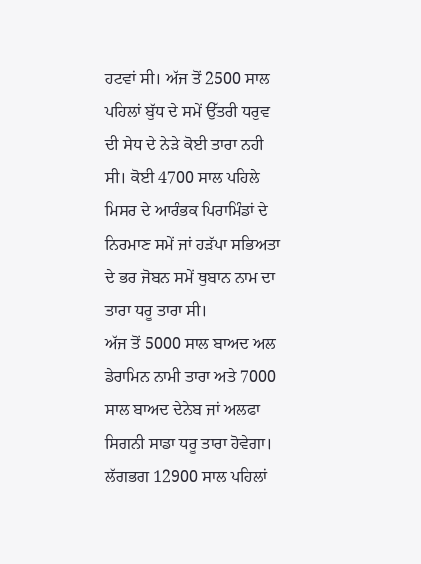ਹਟਵਾਂ ਸੀ। ਅੱਜ ਤੋਂ 2500 ਸਾਲ ਪਹਿਲਾਂ ਬੁੱਧ ਦੇ ਸਮੇਂ ਉੱਤਰੀ ਧਰੁਵ ਦੀ ਸੇਧ ਦੇ ਨੇੜੇ ਕੋਈ ਤਾਰਾ ਨਹੀ ਸੀ। ਕੋਈ 4700 ਸਾਲ ਪਹਿਲੇ ਮਿਸਰ ਦੇ ਆਰੰਭਕ ਪਿਰਾਮਿੰਡਾਂ ਦੇ ਨਿਰਮਾਣ ਸਮੇਂ ਜਾਂ ਹੜੱਪਾ ਸਭਿਅਤਾ ਦੇ ਭਰ ਜੋਬਨ ਸਮੇਂ ਥੁਬਾਨ ਨਾਮ ਦਾ ਤਾਰਾ ਧਰੂ ਤਾਰਾ ਸੀ।
ਅੱਜ ਤੋਂ 5000 ਸਾਲ ਬਾਅਦ ਅਲ ਡੇਰਾਮਿਨ ਨਾਮੀ ਤਾਰਾ ਅਤੇ 7000 ਸਾਲ ਬਾਅਦ ਦੇਨੇਬ ਜਾਂ ਅਲਫਾ ਸਿਗਨੀ ਸਾਡਾ ਧਰੂ ਤਾਰਾ ਹੋਵੇਗਾ। ਲੱਗਭਗ 12900 ਸਾਲ ਪਹਿਲਾਂ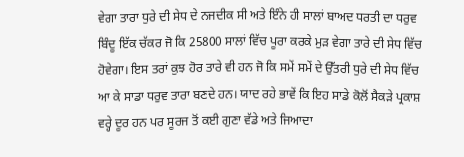ਵੇਗਾ ਤਾਰਾ ਧੁਰੇ ਦੀ ਸੇਧ ਦੇ ਨਜਦੀਕ ਸੀ ਅਤੇ ਇੰਨੇ ਹੀ ਸਾਲਾਂ ਬਾਅਦ ਧਰਤੀ ਦਾ ਧਰੁਵ ਬਿੰਦੂ ਇੱਕ ਚੱਕਰ ਜੋ ਕਿ 25800 ਸਾਲਾਂ ਵਿੱਚ ਪੂਰਾ ਕਰਕੇ ਮੁੜ ਵੇਗਾ ਤਾਰੇ ਦੀ ਸੇਧ ਵਿੱਚ ਹੋਵੇਗਾ। ਇਸ ਤਰਾਂ ਕੁਝ ਹੋਰ ਤਾਰੇ ਵੀ ਹਨ ਜੋ ਕਿ ਸਮੇਂ ਸਮੇਂ ਦੇ ਉੱਤਰੀ ਧੁਰੇ ਦੀ ਸੇਧ ਵਿੱਚ ਆ ਕੇ ਸਾਡਾ ਧਰੁਵ ਤਾਰਾ ਬਣਦੇ ਹਨ। ਯਾਦ ਰਹੇ ਭਾਵੇਂ ਕਿ ਇਹ ਸਾਡੇ ਕੋਲੋਂ ਸੈਕੜੇ ਪ੍ਰਕਾਸ਼ ਵਰ੍ਹੇ ਦੂਰ ਹਨ ਪਰ ਸੂਰਜ ਤੋਂ ਕਈ ਗੁਣਾ ਵੱਡੇ ਅਤੇ ਜਿਆਦਾ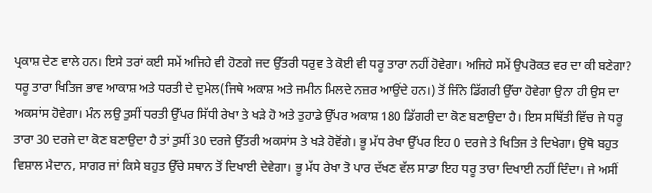ਪ੍ਰਕਾਸ਼ ਦੇਣ ਵਾਲੇ ਹਨ। ਇਸੇ ਤਰਾਂ ਕਈ ਸਮੇਂ ਅਜਿਹੇ ਵੀ ਹੋਣਗੇ ਜਦ ਉੱਤਰੀ ਧਰੁਵ ਤੇ ਕੋਈ ਵੀ ਧਰੂ ਤਾਰਾ ਨਹੀਂ ਹੋਵੇਗਾ। ਅਜਿਹੇ ਸਮੇਂ ਉਪਰੋਕਤ ਵਰ ਦਾ ਕੀ ਬਣੇਗਾ?
ਧਰੂ ਤਾਰਾ ਖਿਤਿਜ ਭਾਵ ਆਕਾਸ਼ ਅਤੇ ਧਰਤੀ ਦੇ ਦੁਮੇਲ(ਜਿਥੇ ਅਕਾਸ਼ ਅਤੇ ਜਮੀਨ ਮਿਲਦੇ ਨਜ਼ਰ ਆਉਂਦੇ ਹਨ।) ਤੋਂ ਜਿੰਨੇ ਡਿੱਗਰੀ ਉੱਚਾ ਹੋਵੇਗਾ ਉਨਾ ਹੀ ਉਸ ਦਾ ਅਕਸਾਂਸ ਹੋਵੇਗਾ। ਮੰਨ ਲਉ ਤੁਸੀਂ ਧਰਤੀ ਉੱਪਰ ਸਿੱਧੀ ਰੇਖਾ ਤੇ ਖੜੇ ਹੋ ਅਤੇ ਤੁਹਾਡੇ ਉੱਪਰ ਅਕਾਸ਼ 180 ਡਿੱਗਰੀ ਦਾ ਕੋਣ ਬਣਾਉਦਾ ਹੈ। ਇਸ ਸਥਿੱਤੀ ਵਿੱਚ ਜੇ ਧਰੂ ਤਾਰਾ 30 ਦਰਜੇ ਦਾ ਕੋਣ ਬਣਾਉਦਾ ਹੈ ਤਾਂ ਤੁਸੀਂ 30 ਦਰਜੇ ਉੱਤਰੀ ਅਕਸਾਂਸ ਤੇ ਖੜੇ ਹੋਵੋਂਗੇ। ਭੂ ਮੱਧ ਰੇਖਾ ਉੱਪਰ ਇਹ 0 ਦਰਜੇ ਤੇ ਖਿਤਿਜ ਤੇ ਦਿਖੇਗਾ। ਉਥੋ ਬਹੁਤ ਵਿਸ਼ਾਲ ਮੈਦਾਨ, ਸਾਗਰ ਜਾਂ ਕਿਸੇ ਬਹੁਤ ਉੱਚੇ ਸਥਾਨ ਤੋਂ ਦਿਖਾਈ ਦੇਵੇਗਾ। ਭੂ ਮੱਧ ਰੇਖਾ ਤੋ ਪਾਰ ਦੱਖਣ ਵੱਲ ਸਾਡਾ ਇਹ ਧਰੂ ਤਾਰਾ ਦਿਖਾਈ ਨਹੀਂ ਦਿੰਦਾ। ਜੇ ਅਸੀਂ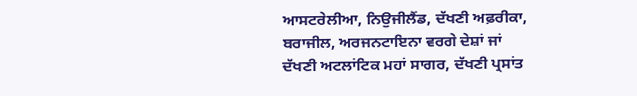ਆਸਟਰੇਲੀਆ, ਨਿਉਜੀਲੈਂਡ, ਦੱਖਣੀ ਅਫ਼ਰੀਕਾ, ਬਰਾਜੀਲ, ਅਰਜਨਟਾਇਨਾ ਵਰਗੇ ਦੇਸ਼ਾਂ ਜਾਂ ਦੱਖਣੀ ਅਟਲਾਂਟਿਕ ਮਹਾਂ ਸਾਗਰ, ਦੱਖਣੀ ਪ੍ਰਸਾਂਤ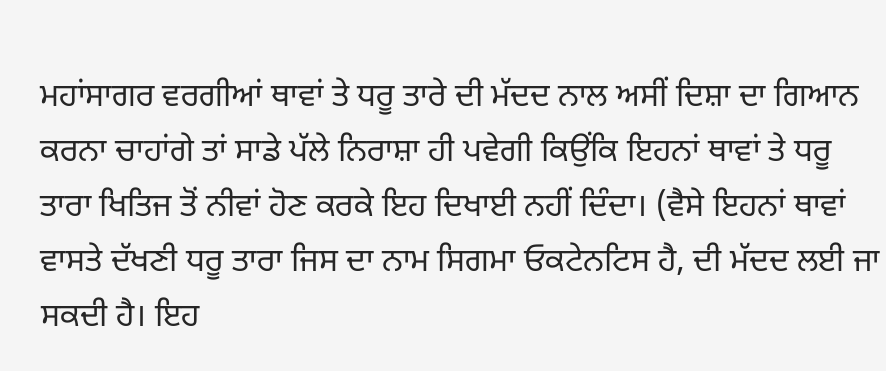ਮਹਾਂਸਾਗਰ ਵਰਗੀਆਂ ਥਾਵਾਂ ਤੇ ਧਰੂ ਤਾਰੇ ਦੀ ਮੱਦਦ ਨਾਲ ਅਸੀਂ ਦਿਸ਼ਾ ਦਾ ਗਿਆਨ ਕਰਨਾ ਚਾਹਾਂਗੇ ਤਾਂ ਸਾਡੇ ਪੱਲੇ ਨਿਰਾਸ਼ਾ ਹੀ ਪਵੇਗੀ ਕਿਉਂਕਿ ਇਹਨਾਂ ਥਾਵਾਂ ਤੇ ਧਰੂ ਤਾਰਾ ਖਿਤਿਜ ਤੋਂ ਨੀਵਾਂ ਹੋਣ ਕਰਕੇ ਇਹ ਦਿਖਾਈ ਨਹੀਂ ਦਿੰਦਾ। (ਵੈਸੇ ਇਹਨਾਂ ਥਾਵਾਂ ਵਾਸਤੇ ਦੱਖਣੀ ਧਰੂ ਤਾਰਾ ਜਿਸ ਦਾ ਨਾਮ ਸਿਗਮਾ ਓਕਟੇਨਟਿਸ ਹੈ, ਦੀ ਮੱਦਦ ਲਈ ਜਾ ਸਕਦੀ ਹੈ। ਇਹ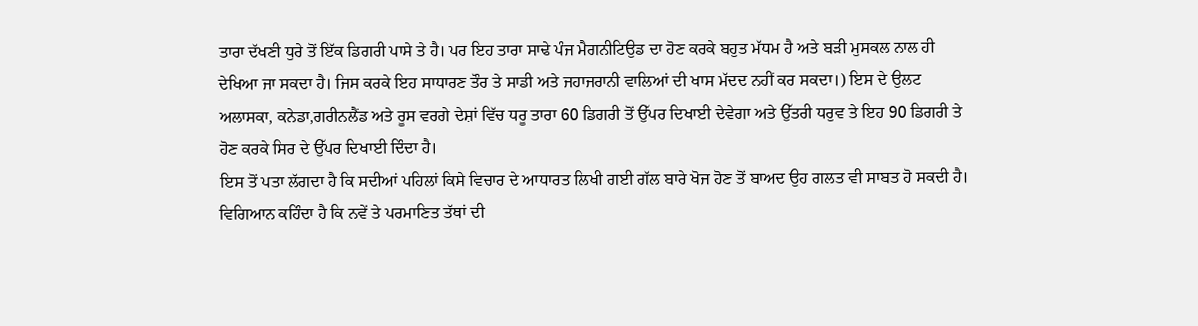ਤਾਰਾ ਦੱਖਣੀ ਧੁਰੇ ਤੋਂ ਇੱਕ ਡਿਗਰੀ ਪਾਸੇ ਤੇ ਹੈ। ਪਰ ਇਹ ਤਾਰਾ ਸਾਢੇ ਪੰਜ ਮੈਗਨੀਟਿਉਡ ਦਾ ਹੋਣ ਕਰਕੇ ਬਹੁਤ ਮੱਧਮ ਹੈ ਅਤੇ ਬੜੀ ਮੁਸਕਲ ਨਾਲ ਹੀ ਦੇਖਿਆ ਜਾ ਸਕਦਾ ਹੈ। ਜਿਸ ਕਰਕੇ ਇਹ ਸਾਧਾਰਣ ਤੌਰ ਤੇ ਸਾਡੀ ਅਤੇ ਜਹਾਜਰਾਨੀ ਵਾਲਿਆਂ ਦੀ ਖਾਸ ਮੱਦਦ ਨਹੀਂ ਕਰ ਸਕਦਾ।) ਇਸ ਦੇ ਉਲਟ ਅਲਾਸਕਾ, ਕਨੇਡਾ,ਗਰੀਨਲੈਂਡ ਅਤੇ ਰੂਸ ਵਰਗੇ ਦੇਸ਼ਾਂ ਵਿੱਚ ਧਰੂ ਤਾਰਾ 60 ਡਿਗਰੀ ਤੋਂ ਉੱਪਰ ਦਿਖਾਈ ਦੇਵੇਗਾ ਅਤੇ ਉੱਤਰੀ ਧਰੁਵ ਤੇ ਇਹ 90 ਡਿਗਰੀ ਤੇ ਹੋਣ ਕਰਕੇ ਸਿਰ ਦੇ ਉੱਪਰ ਦਿਖਾਈ ਦਿੰਦਾ ਹੈ।
ਇਸ ਤੋਂ ਪਤਾ ਲੱਗਦਾ ਹੈ ਕਿ ਸਦੀਆਂ ਪਹਿਲਾਂ ਕਿਸੇ ਵਿਚਾਰ ਦੇ ਆਧਾਰਤ ਲਿਖੀ ਗਈ ਗੱਲ ਬਾਰੇ ਖੋਜ ਹੋਣ ਤੋਂ ਬਾਅਦ ਉਹ ਗਲਤ ਵੀ ਸਾਬਤ ਹੋ ਸਕਦੀ ਹੈ। ਵਿਗਿਆਨ ਕਹਿੰਦਾ ਹੈ ਕਿ ਨਵੇਂ ਤੇ ਪਰਮਾਣਿਤ ਤੱਥਾਂ ਦੀ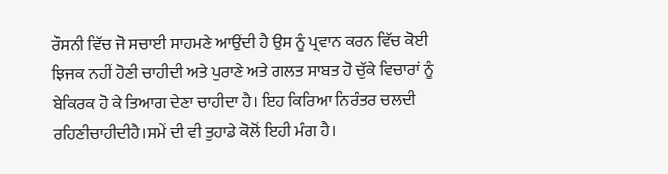ਰੌਸਨੀ ਵਿੱਚ ਜੋ ਸਚਾਈ ਸਾਹਮਣੇ ਆਉਂਦੀ ਹੈ ਉਸ ਨੂੰ ਪ੍ਰਵਾਨ ਕਰਨ ਵਿੱਚ ਕੋਈ ਝਿਜਕ ਨਹੀਂ ਹੋਣੀ ਚਾਹੀਦੀ ਅਤੇ ਪੁਰਾਣੇ ਅਤੇ ਗਲਤ ਸਾਬਤ ਹੋ ਚੁੱਕੇ ਵਿਚਾਰਾਂ ਨੂੰ ਬੇਕਿਰਕ ਹੋ ਕੇ ਤਿਆਗ ਦੇਣਾ ਚਾਹੀਦਾ ਹੈ। ਇਹ ਕਿਰਿਆ ਨਿਰੰਤਰ ਚਲਦੀ ਰਹਿਣੀਚਾਹੀਦੀਹੈ।ਸਮੇਂ ਦੀ ਵੀ ਤੁਹਾਡੇ ਕੋਲੋਂ ਇਹੀ ਮੰਗ ਹੈ।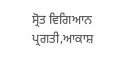ਸ੍ਰੋਤ ਵਿਗਿਆਨ ਪ੍ਰਗਤੀ,ਆਕਾਸ਼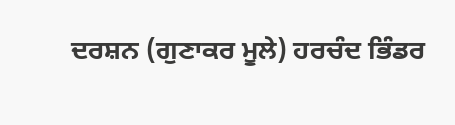ਦਰਸ਼ਨ (ਗੁਣਾਕਰ ਮੂਲੇ) ਹਰਚੰਦ ਭਿੰਡਰ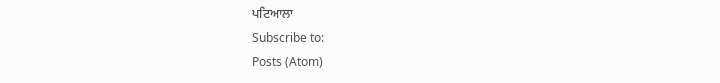ਪਟਿਆਲਾ
Subscribe to:
Posts (Atom)